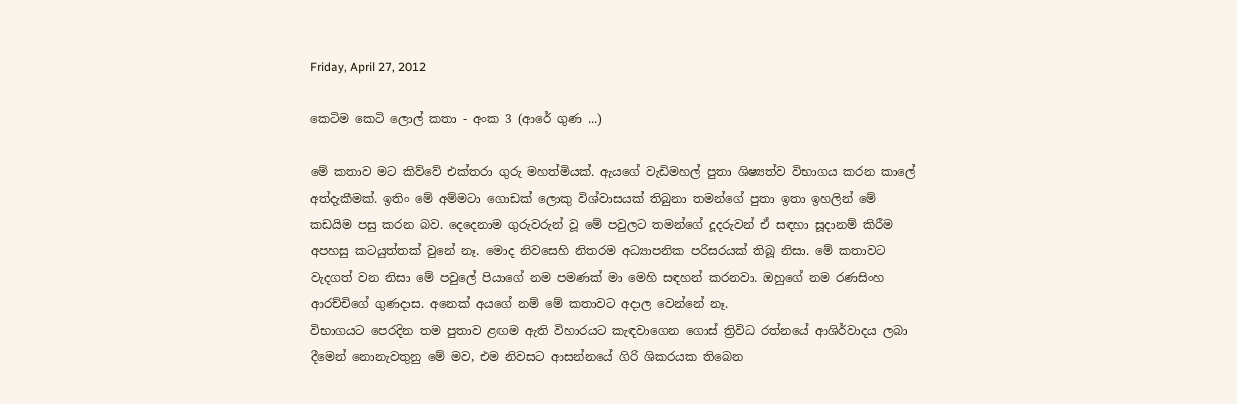Friday, April 27, 2012

කෙටිම කෙටි ලොල් කතා - අංක 3 (ආරේ ගුණ ...)

මේ කතාව මට කිව්වේ එක්තරා ගුරු මහත්මියක්. ඇයගේ වැඩිමහල් පුතා ශිෂ්‍යත්ව විභාගය කරන කාලේ අත්දැකීමක්. ඉතිං මේ අම්මටා ගොඩක් ලොකු විශ්වාසයක් තිබුනා තමන්ගේ පුතා ඉතා ඉහලින් මේ කඩයිම පසු කරන බව. දෙදෙනාම ගුරුවරුන් වූ මේ පවුලට තමන්ගේ දූදරුවන් ඒ සඳහා සූදානම් කිරීම අපහසු කටයුත්තක් වුනේ නෑ. මොද නිවසෙහි නිතරම අධ්‍යාපනික පරිසරයක් තිබූ නිසා. මේ කතාවට වැදගත් වන නිසා මේ පවුලේ පියාගේ නම පමණක් මා මෙහි සඳහන් කරනවා. ඔහුගේ නම රණසිංහ ආරච්චිගේ ගුණදාස. අනෙක් අයගේ නම් මේ කතාවට අදාල වෙන්නේ නෑ.
විභාගයට පෙරදින තම පුතාව ළඟම ඇති විහාරයට කැඳවාගෙන ගොස් ත්‍රිවිධ රත්නයේ ආශිර්වාදය ලබා දීමෙන් නොනැවතුනු මේ මව, එම නිවසට ආසන්නයේ ගිරි ශිකරයක තිබෙන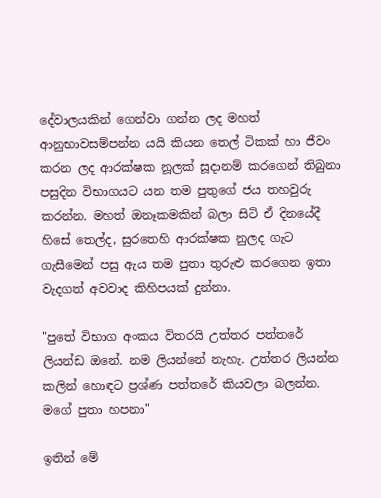දේවාලයකින් ගෙන්වා ගන්න ලද මහත් ආනුභාවසම්පන්න යයි කියන තෙල් ටිකක් හා ජීවං කරන ලද ආරක්ෂක නූලක් සූදානම් කරගෙන් තිබුනා පසුදින විභාගයට යන තම පුතුගේ ජය තහවුරු කරන්න. මහත් ඔනෑකමකින් බලා සිටි ඒ දිනයේදී හිසේ තෙල්ද, සුරතෙහි ආරක්ෂක නුලද ගැට ගැසීමෙන් පසු ඇය තම පුතා තුරුළු කරගෙන ඉතා වැදගත් අවවාද කිහිපයක් දුන්නා.

"පුතේ විභාග අංකය විතරයි උත්තර පත්තරේ ලියන්ඩ ඔනේ. නම ලියන්නේ නැහැ. උත්තර ලියන්න කලින් හොඳට ප්‍රශ්ණ පත්තරේ කියවලා බලන්න. මගේ පුතා හපනා"

ඉතින් මේ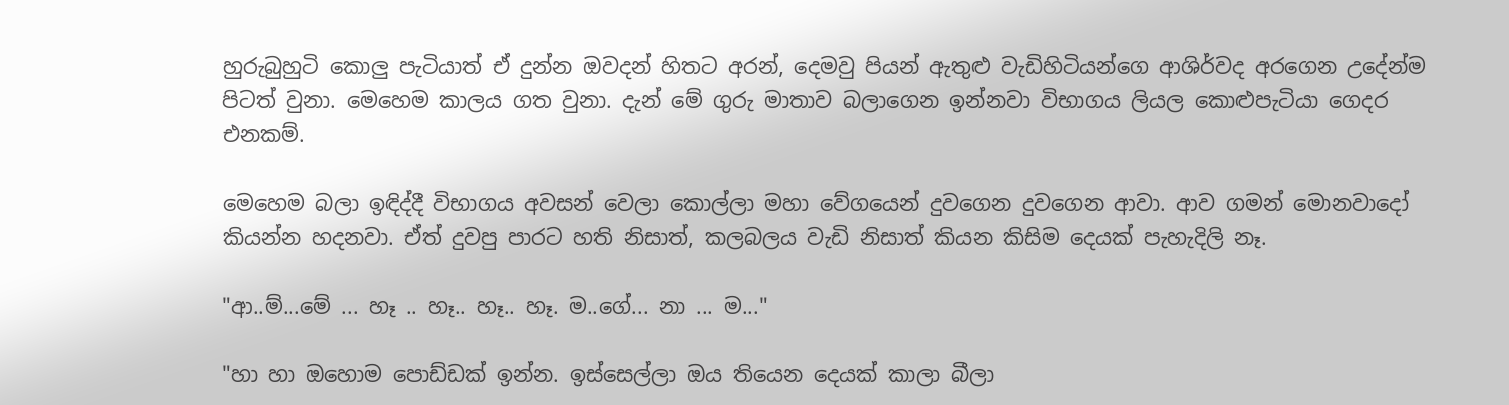හුරුබුහුටි කොලු පැටියාත් ඒ දුන්න ඔවදන් හිතට අරන්, දෙමවු පියන් ඇතුළු වැඩිහිටියන්ගෙ ආශිර්වද අරගෙන උදේන්ම පිටත් වුනා. මෙහෙම කාලය ගත වුනා. දැන් මේ ගුරු මාතාව බලාගෙන ඉන්නවා විභාගය ලියල කොළුපැටියා ගෙදර එනකම්.

මෙහෙම බලා ඉඳිද්දී විභාගය අවසන් වෙලා කොල්ලා මහා වේගයෙන් දුවගෙන දුවගෙන ආවා. ආව ගමන් මොනවාදෝ කියන්න හදනවා. ඒත් දුවපු පාරට හති නිසාත්, කලබලය වැඩි නිසාත් කියන කිසිම දෙයක් පැහැදිලි නෑ.

"ආ..ම්...මේ ... හෑ .. හෑ.. හෑ.. හෑ. ම..ගේ... නා ... ම..."

"හා හා ඔහොම පොඩ්ඩක් ඉන්න. ඉස්සෙල්ලා ඔය තියෙන දෙයක් කාලා බීලා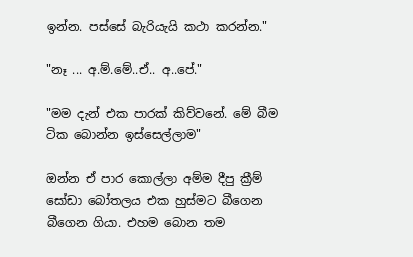ඉන්න. පස්සේ බැරියැයි කථා කරන්න."

"නෑ ... අ.ම්.මේ..ඒ.. අ..පේ."

"මම දැන් එක පාරක් කිව්වනේ. මේ බීම ටික බොන්න ඉස්සෙල්ලාම"

ඔන්න ඒ පාර කොල්ලා අම්ම දීපු ක්‍රීම් සෝඩා බෝතලය එක හුස්මට බීගෙන බීගෙන ගියා. එහම බොන තම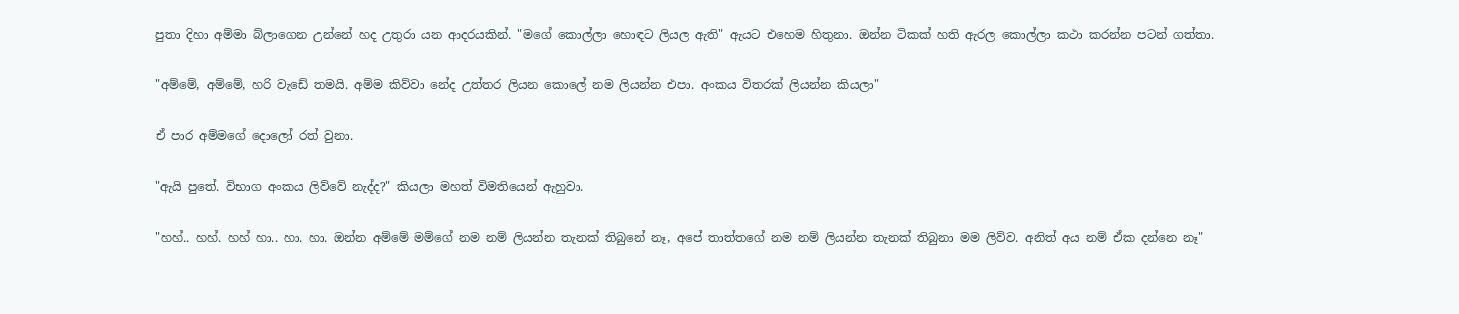පුතා දිහා අම්මා බ්ලාගෙන උන්නේ හද උතුරා යන ආදරයකින්. "මගේ කොල්ලා හොඳට ලියල ඇති" ඇයට එහෙම හිතුනා. ඔන්න ටිකක් හති ඇරල කොල්ලා කථා කරන්න පටන් ගත්තා.

"අම්මේ, අම්මේ, හරි වැඩේ තමයි. අම්ම කිව්වා නේද උත්තර ලියන කොලේ නම ලියන්න එපා. අංකය විතරක් ලියන්න කියලා"

ඒ පාර අම්මගේ දොලෝ රත් වුනා.

"ඇයි පුතේ. විභාග අංකය ලිව්වේ නැද්ද?" කියලා මහත් විමතියෙන් ඇහුවා.

"හහ්.. හහ්. හහ් හා.. හා. හා. ඔන්න අම්මේ මම්ගේ නම නම් ලියන්න තැනක් තිබුනේ නෑ, අපේ තාත්තගේ නම නම් ලියන්න තැනක් තිබුනා මම ලිව්ව. අනිත් අය නම් ඒක දන්නෙ නෑ"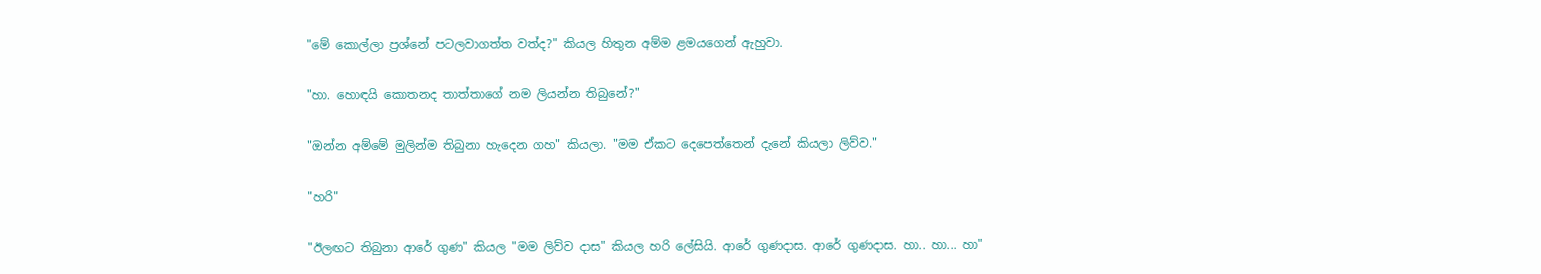"මේ කොල්ලා ප්‍රශ්නේ පටලවාගත්ත වත්ද?" කියල හිතුන අම්ම ළමයගෙන් ඇහුවා.

"හා. හොඳයි කොතනද තාත්තාගේ නම ලියන්න තිබුනේ?"

"ඔන්න අම්මේ මුලින්ම තිබුනා හැදෙන ගහ" කියලා. "මම ඒකට දෙපෙත්තෙන් දැනේ කියලා ලිව්ව."

"හරි"

"ඊලඟට තිබුනා ආරේ ගුණ" කියල "මම ලිව්ව දාස" කියල හරි ලේසියි. ආරේ ගුණදාස. ආරේ ගුණදාස. හා.. හා... හා"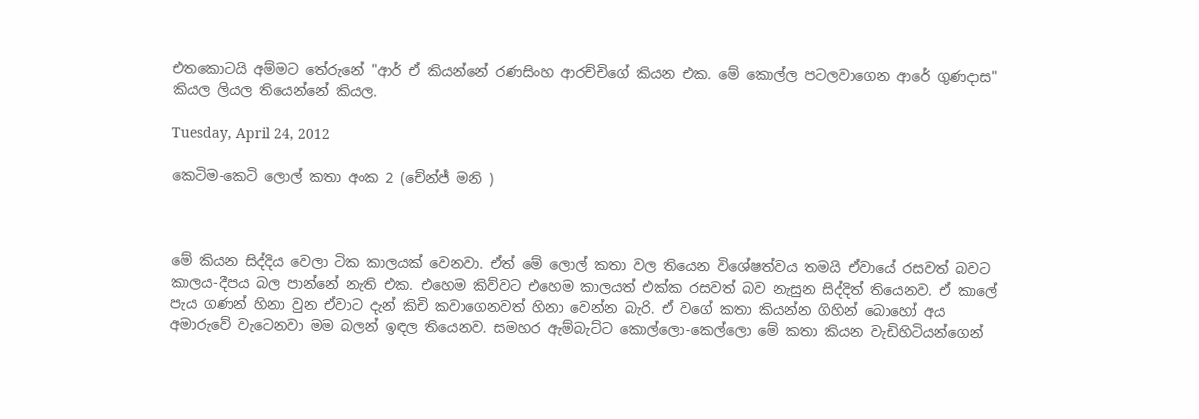එතකොටයි අම්මට තේරුනේ "ආර් ඒ කියන්නේ රණසිංහ ආරච්චිගේ කියන එක. මේ කොල්ල පටලවාගෙන ආරේ ගුණදාස" කියල ලියල තියෙන්නේ කියල.

Tuesday, April 24, 2012

කෙටිම-කෙටි ලොල් කතා අංක 2 (චේන්ජ් මනි )



මේ කියන සිද්දිය වෙලා ටික කාලයක් වෙනවා. ඒත් මේ ලොල් කතා වල තියෙන විශේෂත්වය තමයි ඒවායේ රසවත් බවට කාලය-දීපය බල පාන්නේ නැති එක. එහෙම කිව්වට එහෙම කාලයත් එක්ක රසවත් බව නැසුන සිද්දිත් තියෙනව. ඒ කාලේ පැය ගණන් හිනා වුන ඒවාට දැන් කිචි කවාගෙනවත් හිනා වෙන්න බැරි. ඒ වගේ කතා කියන්න ගිහින් බොහෝ අය අමාරුවේ වැටෙනවා මම බලන් ඉඳල තියෙනව. සමහර ඇම්බැට්ට කොල්ලො-කෙල්ලො මේ කතා කියන වැඩිහිටියන්ගෙන්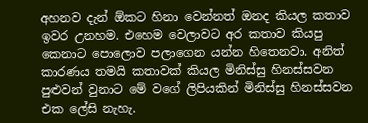අහනව දැන් ඕකට හිනා වෙන්නත් ඔනද කියල කතාව ඉවර උනහම. එහෙම වෙලාවට අර කතාව කියපු කෙනාට පොලොව පලාගෙන යන්න හිතෙනවා. අනිත් කාරණය තමයි කතාවක් කියල මිනිස්සු හිනස්සවන පුළුවන් වුනාට මේ වගේ ලිපියකින් මිනිස්සු හිනස්සවන එක ලේසි නැහැ.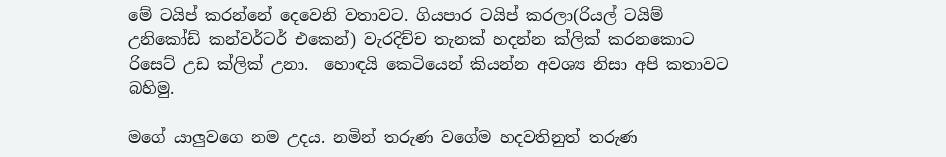මේ ටයිප් කරන්නේ දෙවෙනි වතාවට. ගියපාර ටයිප් කරලා(රියල් ටයිම් උනිකෝඩ් කන්වර්ටර් එකෙන්) වැරදිච්ච තැනක් හදන්න ක්ලික් කරනකොට රිසෙට් උඩ ක්ලික් උනා.  හොඳයි කෙටියෙන් කියන්න අවශ්‍ය නිසා අපි කතාවට බහිමු.

මගේ යාලුවගෙ නම උදය. නමින් තරුණ වගේම හදවතිනුත් තරුණ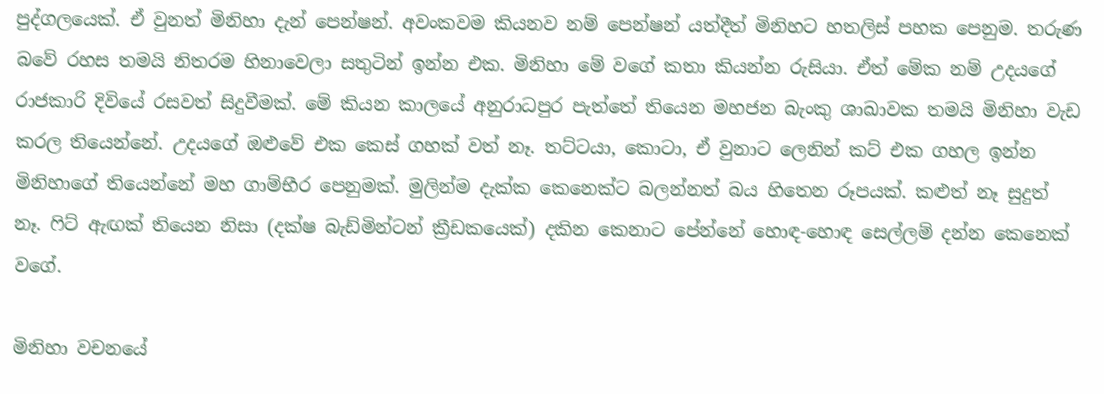පුද්ගලයෙක්. ඒ වුනත් මිනිහා දැන් පෙන්ෂන්. අවංකවම කියනව නම් පෙන්ෂන් යත්දීත් මිනිහට හතලිස් පහක පෙනුම. තරුණ බවේ රහස තමයි නිතරම හිනාවෙලා සතුටින් ඉන්න එක. මිනිහා මේ වගේ කතා කියන්න රුසියා. ඒත් මේක නම් උදයගේ රාජකාරි දිවියේ රසවත් සිදුවීමක්. මේ කියන කාලයේ අනුරාධපුර පැත්තේ තියෙන මහජන බැංකු ශාඛාවක තමයි මිනිහා වැඩ කරල තියෙන්නේ. උදයගේ ඔළුවේ එක කෙස් ගහක් වත් නෑ. තට්ටයා, කොටා, ඒ වුනාට ලෙනින් කට් එක ගහල ඉන්න මිනිහාගේ තියෙන්නේ මහ ගාම්භීර පෙනුමක්. මුලින්ම දැක්ක කෙනෙක්ට බලන්නත් බය හිතෙන රූපයක්. කළුත් නෑ සුදුත් නෑ. ෆිට් ඇඟක් තියෙන නිසා (දක්ෂ බැඩ්මින්ටන් ක්‍රීඩකයෙක්) දකින කෙනාට පේන්නේ හොඳ-හොඳ සෙල්ලම් දන්න කෙනෙක් වගේ.

මිනිහා වචනයේ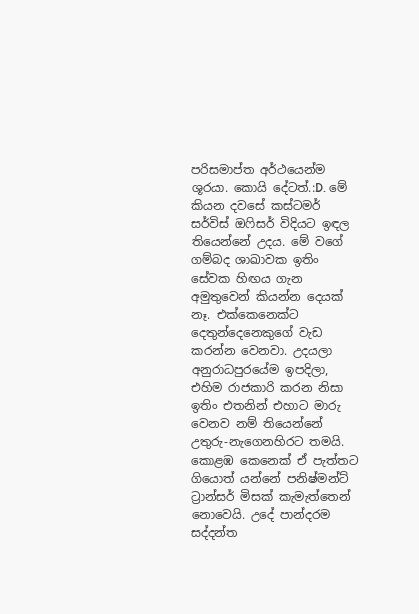පරිසමාප්ත අර්ථයෙන්ම ශූරයා. කොයි දේටත්.:D. මේ කියන දවසේ කස්ටමර් සර්විස් ඔෆිසර් විදියට ඉඳල තියෙන්නේ උදය. මේ වගේ ගම්බද ශාඛාවක ඉතිං සේවක හිඟය ගැන අමුතුවෙන් කියන්න දෙයක් නෑ. එක්කෙනෙක්ට දෙතුන්දෙනෙකුගේ වැඩ කරන්න වෙනවා. උදයලා අනුරාධපුරයේම ඉපදිලා, එහිම රාජකාරි කරන නිසා ඉතිං එතනින් එහාට මාරු වෙනව නම් තියෙන්නේ උතුරු-නැගෙනහිරට තමයි. කොළඹ කෙනෙක් ඒ පැත්තට ගියොත් යන්නේ පනිෂ්මන්ට් ට්‍රාන්සර් මිසක් කැමැත්තෙන් නොවෙයි. උදේ පාන්දරම සද්දන්ත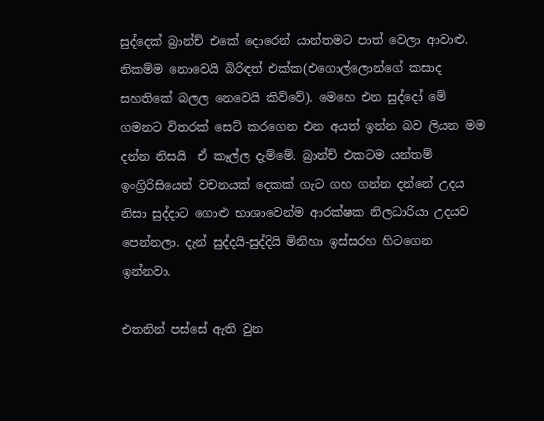සුද්දෙක් බ්‍රාන්ච් එකේ දොරෙන් යාන්තමට පාත් වෙලා ආවාළු. නිකම්ම නොවෙයි බිරිඳත් එක්ක(එගොල්ලොන්ගේ කසාද සහතිකේ බලල නෙවෙයි කිව්වේ). මෙහෙ එන සුද්දෝ මේ ගමනට විතරක් සෙට් කරගෙන එන අයත් ඉන්න බව ලියන මම දන්න නිසයි  ඒ කෑල්ල දැම්මේ. බ්‍රාන්ච් එකටම යන්තම් ඉංග්‍රිරිසියෙන් වචනයක් දෙකක් ගැට ගහ ගන්න දන්නේ උදය නිසා සුද්දාට ගොළු භාශාවෙන්ම ආරක්ෂක නිලධාරියා උදයව පෙන්නලා. දැන් සුද්දයි-සුද්දියි මිනිහා ඉස්සරහ හිටගෙන ඉන්නවා.

එතනින් පස්සේ ඇති වුන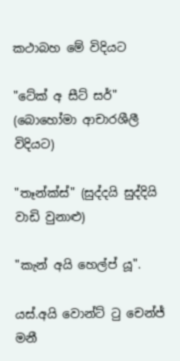කථාබහ මේ විදියට

"ටේක් අ සීට් සර්"  (බොහෝමා ආචාරශීලී විදියට)

"තෑන්ක්ස්" (සුද්දයි සුද්දියි වාඩි වුනාළු)

"කැන් අයි හෙල්ප් යූ".

යස්.අයි වොන්ට් ටු චෙන්ජ් මනී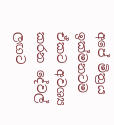අපේ මිත්‍රය ඉක්මනටම ඒකට අවශ්‍ය කරන දේවල් ලඟට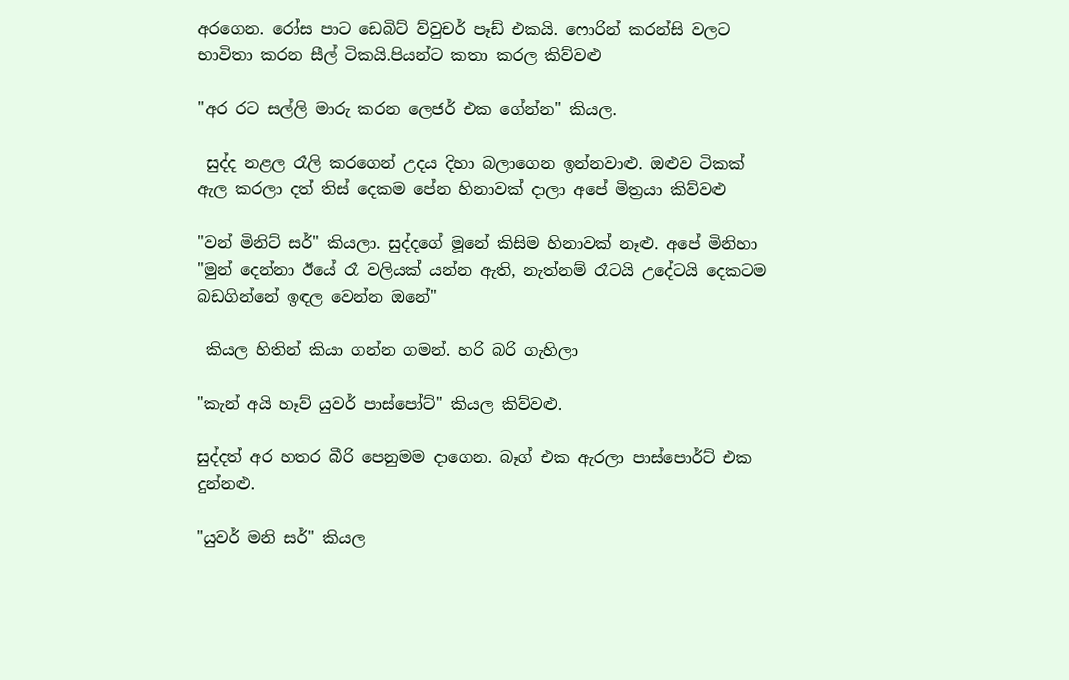අරගෙන. රෝස පාට ඩෙබිට් ව්වුචර් පෑඩ් එකයි. ෆොරින් කරන්සි වලට භාවිතා කරන සීල් ටිකයි.පියන්ට කතා කරල කිව්වළු

"අර රට සල්ලි මාරු කරන ලෙජර් එක ගේන්න" කියල.

 සුද්ද නළල රෑලි කරගෙන් උදය දිහා බලාගෙන ඉන්නවාළු. ඔළුව ටිකක් ඇල කරලා දත් තිස් දෙකම පේන හිනාවක් දාලා අපේ මිත්‍රයා කිව්වළු

"වන් මිනිට් සර්" කියලා. සුද්දගේ මූනේ කිසිම හිනාවක් නෑළු. අපේ මිනිහා
"මුන් දෙන්නා ඊයේ රෑ වලියක් යන්න ඇති, නැත්නම් රෑටයි උදේටයි දෙකටම බඩගින්නේ ඉඳල වෙන්න ඔනේ"

 කියල හිතින් කියා ගන්න ගමන්. හරි බරි ගැහිලා

"කැන් අයි හෑව් යුවර් පාස්පෝට්" කියල කිව්වළු.

සුද්දත් අර හතර බීරි පෙනුමම දාගෙන. බෑග් එක ඇරලා පාස්පොර්ට් එක දුන්නළු.

"යුවර් මනි සර්" කියල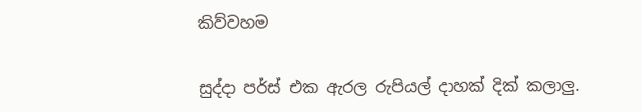කිව්වහම

සුද්දා පර්ස් එක ඇරල රුපියල් දාහක් දික් කලාලු.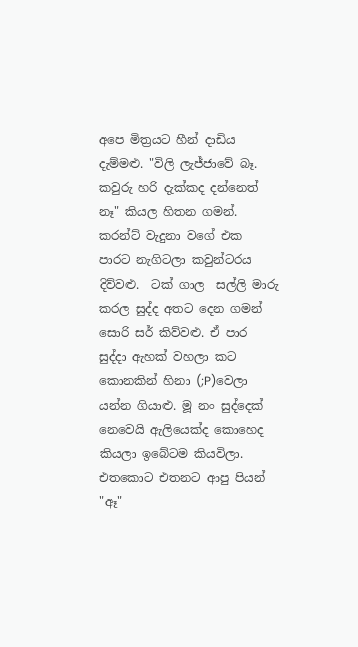අපෙ මිත්‍රයට හීන් දාඩිය දැම්මළු. "විලි ලැජ්ජාවේ බෑ. කවුරු හරි දැක්කද දන්නෙත් නෑ" කියල හිතන ගමන්. කරන්ට් වැදුනා වගේ එක පාරට නැගිටලා කවුන්ටරය දිව්වළු.  ටක් ගාල  සල්ලි මාරු කරල සුද්ද අතට දෙන ගමන් සොරි සර් කිව්වළු. ඒ පාර සුද්දා ඇහක් වහලා කට කොනකින් හිනා (;P)වෙලා යන්න ගියාළු. මූ නං සුද්දෙක් නෙවෙයි ඇලියෙක්ද කොහෙද කියලා ඉබේටම කියවිලා. එතකොට එතනට ආපු පියන් "ඈ"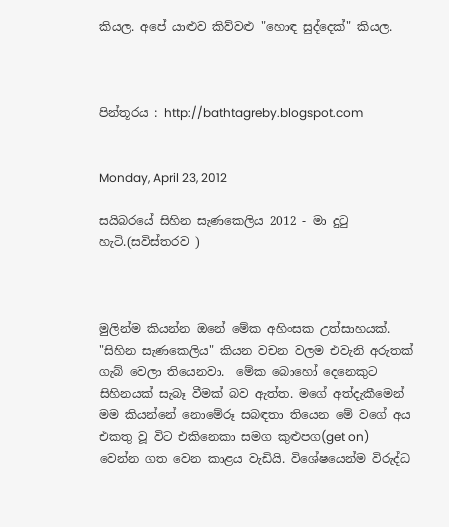කියල. අපේ යාළුව කිව්වළු "හොඳ සුද්දෙක්" කියල.



පින්තූරය : http://bathtagreby.blogspot.com


Monday, April 23, 2012

සයිබරයේ සිහින සැණකෙලිය 2012 - මා දුටු හැටි.(සවිස්තරව )



මුලින්ම කියන්න ඔනේ මේක අහිංසක උත්සාහයක්. "සිහින සැණකෙලිය" කියන වචන වලම එවැනි අරුතක් ගැබ් වෙලා තියෙනවා.  මේක බොහෝ දෙනෙකුට සිහිනයක් සැබෑ වීමක් බව ඇත්ත. මගේ අත්දැකීමෙන් මම කියන්නේ නොමේරූ සබඳතා තියෙන මේ වගේ අය එකතු වූ විට එකිනෙකා සමග කුළුපග(get on) වෙන්න ගත වෙන කාළය වැඩියි. විශේෂයෙන්ම විරුද්ධ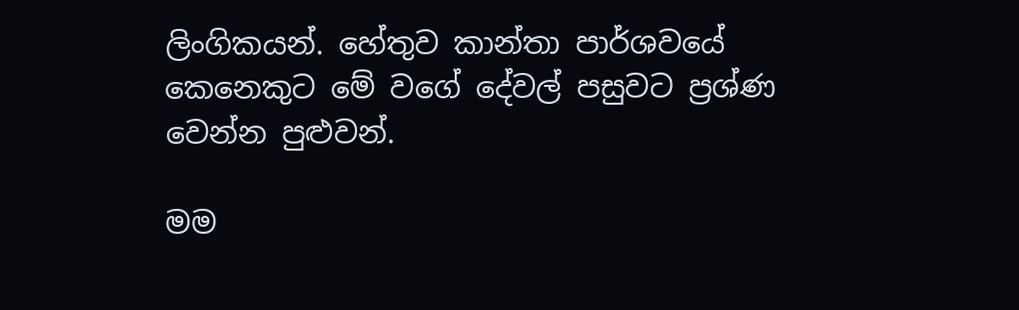ලිංගිකයන්. හේතුව කාන්තා පාර්ශවයේ කෙනෙකුට මේ වගේ දේවල් පසුවට ප්‍රශ්ණ වෙන්න පුළුවන්.

මම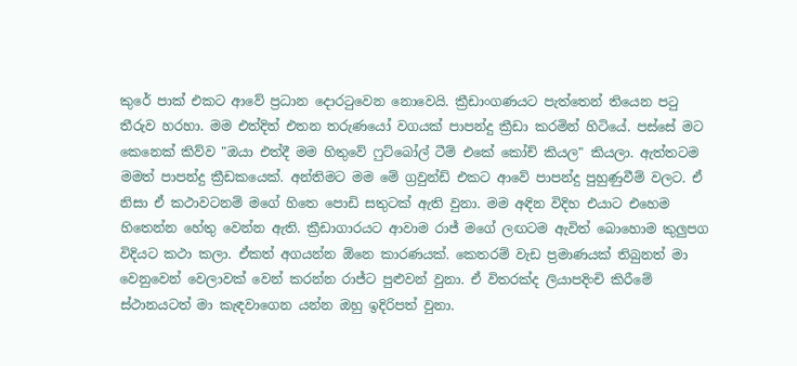කුරේ පාක් එකට ආවේ ප්‍රධාන දොරටුවෙන නොවෙයි. ක්‍රීඩාංගණයට පැත්තෙන් තියෙන පටු තීරුව හරහා. මම එත්දිත් එතන තරුණයෝ වගයක් පාපන්දු ක්‍රීඩා කරමින් හිටියේ. පස්සේ මට කෙනෙක් කිව්ව "ඔයා එත්දී මම හිතුවේ ෆුට්බෝල් ටීම් එකේ කෝච් කියල" කියලා. ඇත්තටම මමත් පාපන්දු ක්‍රීඩකයෙක්. අන්තිමට මම මේ ග්‍රවුන්ඩ් එකට ආවේ පාපන්දු පුහුණුවීම් වලට. ඒ නිසා ඒ කථාවටනම් මගේ හිතෙ පොඩි සතුටක් ඇති වුනා. මම අඳින විදිහ එයාට එහෙම හිතෙන්න හේතු වෙන්න ඇති. ක්‍රීඩාගාරයට ආවාම රාජ් මගේ ලඟටම ඇවිත් බොහොම කුලුපග විදියට කථා කලා. ඒකත් අගයන්න ඕනෙ කාරණයක්. කෙතරම් වැඩ ප්‍රමාණයක් තිබුනත් මා වෙනුවෙන් වෙලාවක් වෙන් කරන්න රාජ්ට පුළුවන් වුනා. ඒ විතරක්ද ලියාපදිංචි කිරීමේ ස්ථානයටත් මා කැඳවාගෙන යන්න ඔහු ඉදිරිපත් වුනා.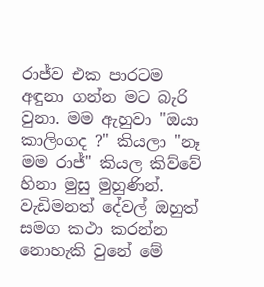රාජ්ව එක පාරටම අඳුනා ගන්න මට බැරි වුනා. මම ඇහුවා "ඔයා කාලිංගද ?" කියලා "නෑ මම රාජ්" කියල කිව්වේ හිනා මුසු මුහුණින්. වැඩිමනත් දේවල් ඔහුත් සමග කථා කරන්න නොහැකි වුනේ මේ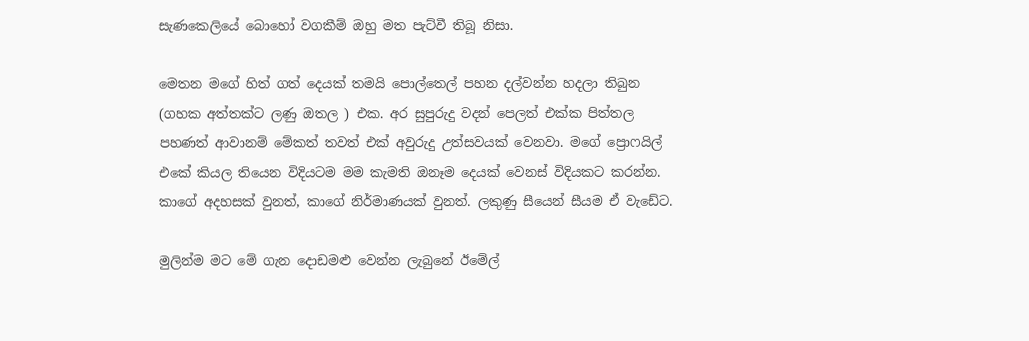සැණකෙලියේ බොහෝ වගකීම් ඔහු මත පැට්වී තිබූ නිසා.

මෙතන මගේ හිත් ගත් දෙයක් තමයි පොල්තෙල් පහන දල්වන්න හදලා තිබුන (ගහක අත්තක්ට ලණු ඔතල ) එක. අර සුපුරුදු වදන් පෙලත් එක්ක පිත්තල පහණත් ආවානම් මේකත් තවත් එක් අවුරුදු උත්සවයක් වෙනවා. මගේ ප්‍රොෆයිල් එකේ කියල තියෙන විදියටම මම කැමති ඔනෑම දෙයක් වෙනස් විදියකට කරන්න. කාගේ අදහසක් වුනත්, කාගේ නිර්මාණයක් වුනත්. ලකුණු සීයෙන් සීයම ඒ වැඩේට.

මුලින්ම මට මේ ගැන දොඩමළු වෙන්න ලැබුනේ ඊමේල්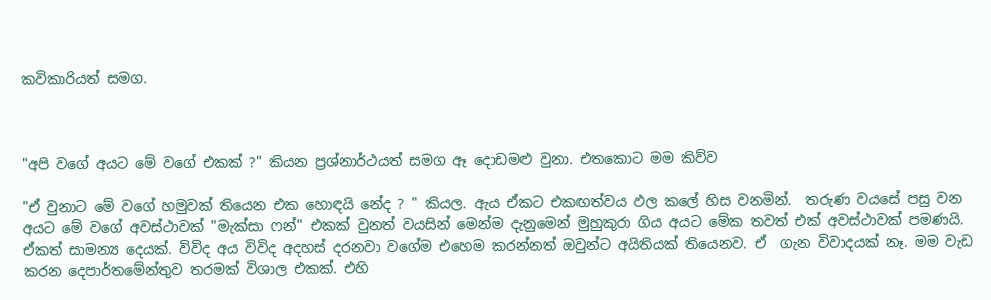කවිකාරියත් සමග.



"අපි වගේ අයට මේ වගේ එකක් ?" කියන ප්‍රශ්නාර්ථයත් සමග ඈ දොඩමළු වුනා. එතකොට මම කිව්ව

"ඒ වුනාට මේ වගේ හමුවක් තියෙන එක හොඳයි නේද ? " කියල. ඇය ඒකට එකඟත්වය ඵල කලේ හිස වනමින්.  තරුණ වයසේ පසු වන අයට මේ වගේ අවස්ථාවක් "මැක්සා ෆන්" එකක් වුනත් වයසින් මෙන්ම දැනුමෙන් මුහුකුරා ගිය අයට මේක තවත් එක් අවස්ථාවක් පමණයි. ඒකත් සාමන්‍ය දෙයක්. විවිද අය විවිද අදහස් දරනවා වගේම එහෙම කරන්නත් ඔවුන්ට අයිතියක් තියෙනව. ඒ  ගැන විවාදයක් නෑ. මම වැඩ කරන දෙපාර්තමේන්තුව තරමක් විශාල එකක්. එහි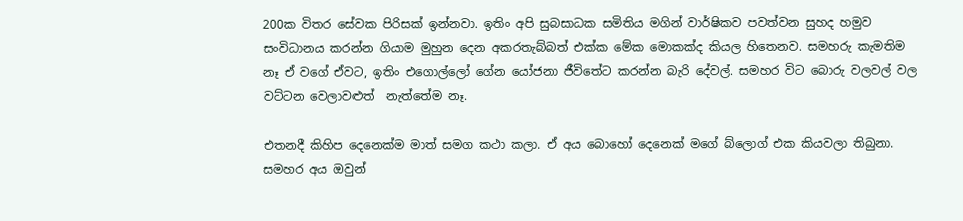200ක විතර සේවක පිරිසක් ඉන්නවා. ඉතිං අපි සුබසාධක සමිතිය මගින් වාර්ෂිකව පවත්වන සුහද හමුව සංවිධානය කරන්න ගියාම මුහුන දෙන අකරතැබ්බත් එක්ක මේක මොකක්ද කියල හිතෙනව. සමහරු කැමතිම නෑ ඒ වගේ ඒවට, ඉතිං එගොල්ලෝ ගේන යෝජනා ජීවිතේට කරන්න බැරි දේවල්. සමහර විට බොරු වලවල් වල වට්ටන වෙලාවළුත්  නැත්තේම නෑ.

එතනදී කිහිප දෙනෙක්ම මාත් සමග කථා කලා. ඒ අය බොහෝ දෙනෙක් මගේ බ්ලොග් එක කියවලා තිබුනා. සමහර අය ඔවුන්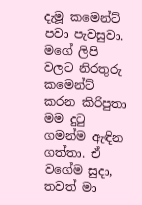දැමූ කමෙන්ට් පවා පැවසුවා. මගේ ලිපි වලට නිරතුරු කමෙන්ට් කරන කිරිපුතා මම දුටු ගමන්ම ඇඳින ගත්තා. ඒ වගේම සුදා, තවත් මා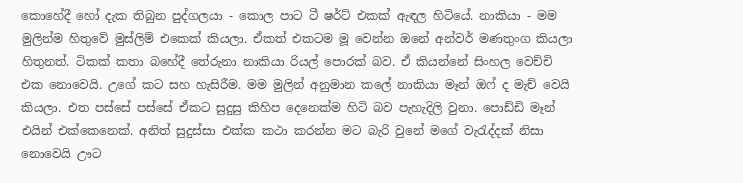කොහේදී හෝ දැක තිබුන පුද්ගලයා - කොල පාට ටී ෂර්ට් එකක් ඇඳල හිටියේ. නාකියා - මම මුලින්ම හිතුවේ මුස්ලිම් එකෙක් කියලා. ඒකත් එකටම මූ වෙන්න ඔනේ අන්වර් මණතුංග කියලා හිතුනත්. ටිකක් කතා බහේදී තේරුනා නාකියා රියල් පොරක් බව. ඒ කියන්නේ සිංහල වෙච්චි එක නොවෙයි. උගේ කට සහ හැසිරීම. මම මුලින් අනුමාන කලේ නාකියා මෑන් ඔෆ් ද මැච් වෙයි කියලා. එත පස්සේ පස්සේ ඒකට සුදුසු කිහිප දෙනෙක්ම හිටි බව පැහැදිලි වුනා. පොඩ්ඩි මෑන් එයින් එක්කෙනෙක්. අනිත් සුදුස්සා එක්ක කථා කරන්න මට බැරි වුනේ මගේ වැරැද්දක් නිසා නොවෙයි ඌට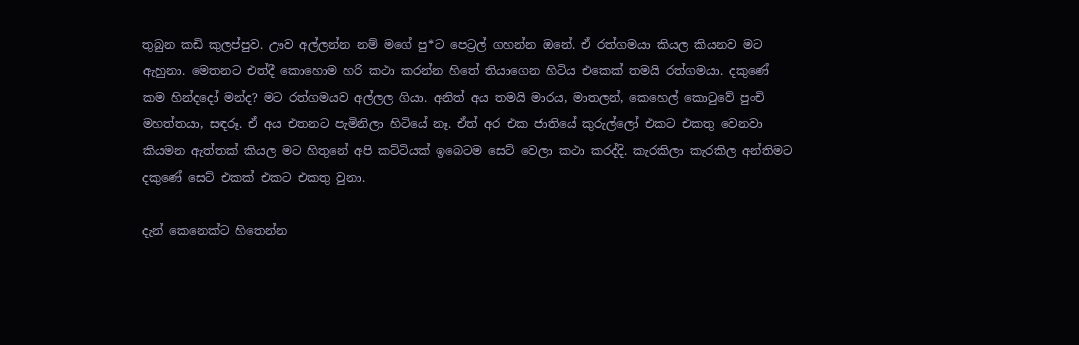තුබුන කඩි කුලප්පුව. ඌව අල්ලන්න නම් මගේ පු*ට පෙට්‍රල් ගහන්න ඔනේ. ඒ රත්ගමයා කියල කියනව මට ඇහුනා. මෙතනට එත්දී කොහොම හරි කථා කරන්න හිතේ තියාගෙන හිටිය එකෙක් තමයි රත්ගමයා. දකුණේ කම හින්දදෝ මන්ද? මට රත්ගමයව අල්ලල ගියා. අනිත් අය තමයි මාරය, මාතලන්, කෙහෙල් කොටුවේ පුංචි මහත්තයා, සඳරූ. ඒ අය එතනට පැමිනිලා හිටියේ නෑ. ඒත් අර එක ජාතියේ කුරුල්ලෝ එකට එකතු වෙනවා කියමන ඇත්තක් කියල මට හිතුනේ අපි කට්ටියක් ඉබෙටම සෙට් වෙලා කථා කරද්දි. කැරකිලා කැරකිල අන්තිමට දකුණේ සෙට් එකක් එකට එකතු වුනා.

දැන් කෙනෙක්ට හිතෙන්න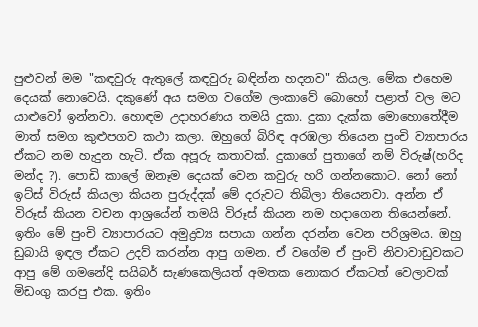පුළුවන් මම "කඳවුරු ඇතුලේ කඳවුරු බඳින්න හදනව" කියල. මේක එහෙම දෙයක් නොවෙයි. දකුණේ අය සමග වගේම ලංකාවේ බොහෝ පළාත් වල මට යාළුවෝ ඉන්නවා. හොඳම උදාහරණය තමයි දුකා. දුකා දැක්ක මොහොතේදීම මාත් සමග කුළුපගව කථා කලා. ඔහුගේ බිරිඳ අරඹලා තියෙන පුංචි ව්‍යාපාරය ඒකට නම හැදුන හැටි. ඒක අපූරු කතාවක්. දුකාගේ පුතාගේ නම් විරුෂ්(හරිද මන්ද ?). පොඩි කාලේ ඔනෑම දෙයක් වෙන කවුරු හරි ගන්නකොට. නෝ නෝ ඉට්ස් විරුස් කියලා කියන පුරුද්දක් මේ දරුවට තිබිලා තියෙනවා. අන්න ඒ විරූස් කියන වචන ආශ්‍රයේන් තමයි විරූස් කියන නම හදාගෙන තියෙන්නේ. ඉතිං මේ පුංචි ව්‍යාපාරයට අමුද්‍රව්‍ය සපායා ගන්න දරන්න වෙන පරිශ්‍රමය. ඔහු ඩුබායි ඉඳල ඒකට උදව් කරන්න ආපු ගමන. ඒ වගේම ඒ පුංචි නිවාවාඩුවකට ආපු මේ ගමනේදි සයිබර් සැණකෙලියත් අමතක නොකර ඒකටත් වෙලාවක් මිඩංගු කරපු එක. ඉතිං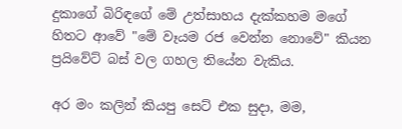දුකාගේ බිරිඳගේ මේ උත්සාහය දැක්කහම මගේ හිතට ආවේ "මේ වෑයම රජ වෙන්න නොවේ" කියන ප්‍රයිවේට් බස් වල ගහල තියේන වැකිය.

අර මං කලින් කියපු සෙට් එක සුදා, මම,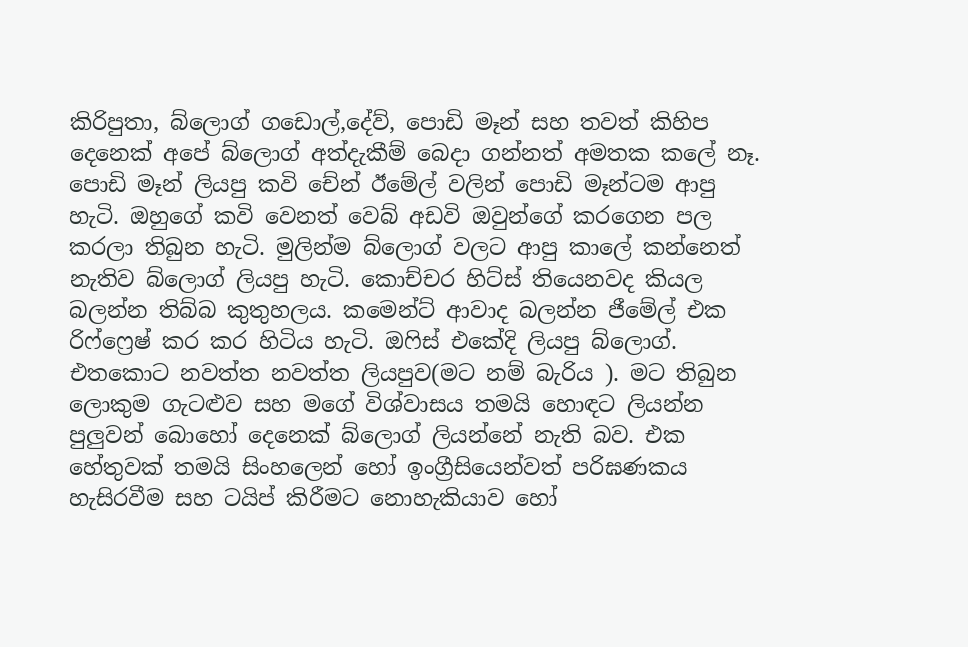කිරිපුතා, බ්ලොග් ගඩොල්,දේව්, පොඩි මෑන් සහ තවත් කිහිප දෙනෙක් අපේ බ්ලොග් අත්දැකීම් බෙදා ගන්නත් අමතක කලේ නෑ. පොඩි මෑන් ලියපු කවි චේන් ඊමේල් වලින් පොඩි මෑන්ටම ආපු හැටි. ඔහුගේ කවි වෙනත් වෙබ් අඩවි ඔවුන්ගේ කරගෙන පල කරලා තිබුන හැටි. මුලින්ම බ්ලොග් වලට ආපු කාලේ කන්නෙත් නැතිව බ්ලොග් ලියපු හැටි. කොච්චර හිට්ස් තියෙනවද කියල බලන්න තිබ්බ කුතුහලය. කමෙන්ට් ආවාද බලන්න ජීමේල් එක රිෆ්ෆ්‍රෙෂ් කර කර හිටිය හැටි. ඔෆිස් එකේදි ලියපු බ්ලොග්. එතකොට නවත්ත නවත්ත ලියපුව(මට නම් බැරිය ). මට තිබුන ලොකුම ගැටළුව සහ මගේ විශ්වාසය තමයි හොඳට ලියන්න පුලුවන් බොහෝ දෙනෙක් බ්ලොග් ලියන්නේ නැති බව. එක හේතුවක් තමයි සිංහලෙන් හෝ ඉංග්‍රීසියෙන්වත් පරිඝණකය හැසිරවීම සහ ටයිප් කිරීමට නොහැකියාව හෝ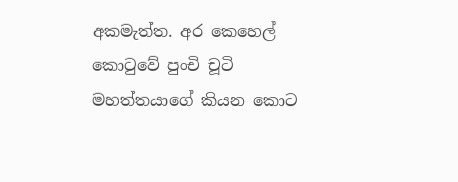අකමැත්ත. අර කෙහෙල් කොටුවේ පුංචි චූටි මහත්තයාගේ කියන කොට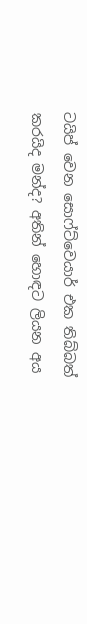ටයිප් වෙන සොෆ්ට්වෙයාර් එක තිබ්බත් කරයිද මන්ද? අතින් හොඳට ලියන අය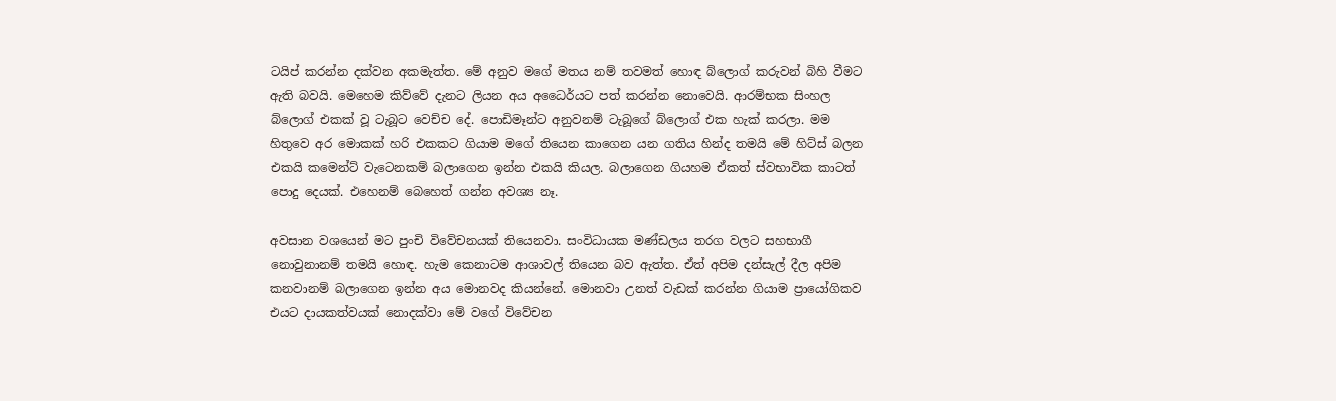ටයිප් කරන්න දක්වන අකමැත්ත. මේ අනුව මගේ මතය නම් තවමත් හොඳ බ්ලොග් කරුවන් බිහි වීමට ඇති බවයි. මෙහෙම කිව්වේ දැනට ලියන අය අධෛර්යට පත් කරන්න නොවෙයි. ආරම්භක සිංහල බ්ලොග් එකක් වූ ටැබූට වෙච්ච දේ. පොඩිමෑන්ට අනුවනම් ටැබූගේ බ්ලොග් එක හැක් කරලා. මම හිතුවෙ අර මොකක් හරි එකකට ගියාම මගේ තියෙන කාගෙන යන ගතිය හින්ද තමයි මේ හිට්ස් බලන එකයි කමෙන්ට් වැටෙනකම් බලාගෙන ඉන්න එකයි කියල. බලාගෙන ගියහම ඒකත් ස්වභාවික කාටත් පොදු දෙයක්. එහෙනම් බෙහෙත් ගන්න අවශ්‍ය නෑ.

අවසාන වශයෙන් මට පුංචි විවේචනයක් තියෙනවා. සංවිධායක මණ්ඩලය තරග වලට සහභාගී නොවුනානම් තමයි හොඳ. හැම කෙනාටම ආශාවල් තියෙන බව ඇත්ත. ඒත් අපිම දන්සැල් දීල අපිම කනවානම් බලාගෙන ඉන්න අය මොනවද කියන්නේ. මොනවා උනත් වැඩක් කරන්න ගියාම ප්‍රායෝගිකව එයට දායකත්වයක් නොදක්වා මේ වගේ විවේචන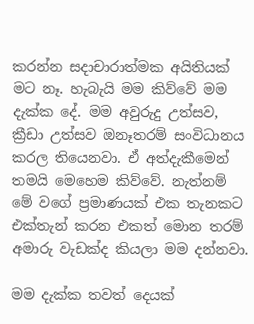කරන්න සදාචාරාත්මක අයිතියක් මට නෑ. හැබැයි මම කිව්වේ මම දැක්ක දේ. මම අවුරුදු උත්සව, ක්‍රීඩා උත්සව ඔනෑතරම් සංවිධානය කරල තියෙනවා. ඒ අත්දැකීමෙන් තමයි මෙහෙම කිව්වේ. නැත්නම් මේ වගේ ප්‍රමාණයක් එක තැනකට එක්තැන් කරන එකත් මොන තරම් අමාරු වැඩක්ද කියලා මම දන්නවා.

මම දැක්ක තවත් දෙයක්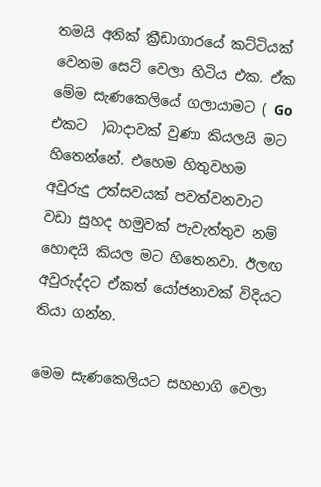තමයි අනික් ක්‍රීඩාගාරයේ කට්ටියක් වෙනම සෙට් වෙලා හිටිය එක. ඒක මේම සැණකෙලියේ ගලායාමට ( Go එකට  )බාදාවක් වුණා කියලයි මට හිතෙන්නේ. එහෙම හිතුවහම අවුරුදු උත්සවයක් පවත්වනවාට වඩා සුහද හමුවක් පැවැත්තුව නම් හොඳයි කියල මට හිතෙනවා. ඊලඟ අවුරුද්දට ඒකත් යෝජනාවක් විදියට තියා ගන්න.

මෙම සැණකෙලියට සහභාගි වෙලා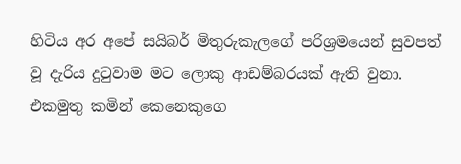හිටිය අර අපේ සයිබර් මිතුරුකැලගේ පරිශ්‍රමයෙන් සුවපත් වූ දැරිය දුටුවාම මට ලොකු ආඩම්බරයක් ඇති වුනා. එකමුතු කමින් කෙනෙකුගෙ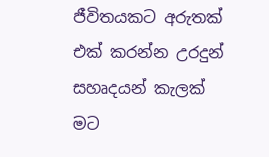ජීවිතයකට අරුතක් එක් කරන්න උරදුන් සහෘදයන් කැලක් මට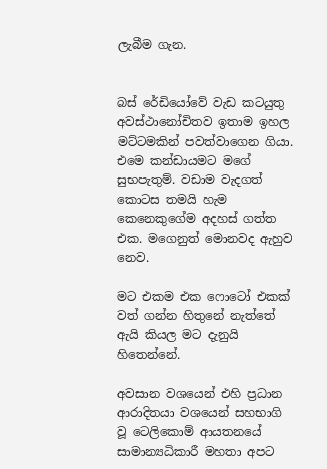ලැබීම ගැන.


බස් රේඩියෝවේ වැඩ කටයුතු අවස්ථානෝචිතව ඉතාම ඉහල මට්ටමකින් පවත්වාගෙන ගියා. එමෙ කන්ඩායමට මගේ සුභපැතුම්. වඩාම වැදගත් කොටස තමයි හැම කෙනෙකුගේම අදහස් ගත්ත එක. මගෙනුත් මොනවද ඇහුව නෙව.

මට එකම එක ෆොටෝ එකක් වත් ගන්න හිතුනේ නැත්තේ ඇයි කියල මට දැනුයි හිතෙන්නේ.

අවසාන වශයෙන් එහි ප්‍රධාන ආරාදිතයා වශයෙන් සහභාගි වූ ටෙලිකොම් ආයතනයේ සාමාන්‍යධිකාරී මහතා අපට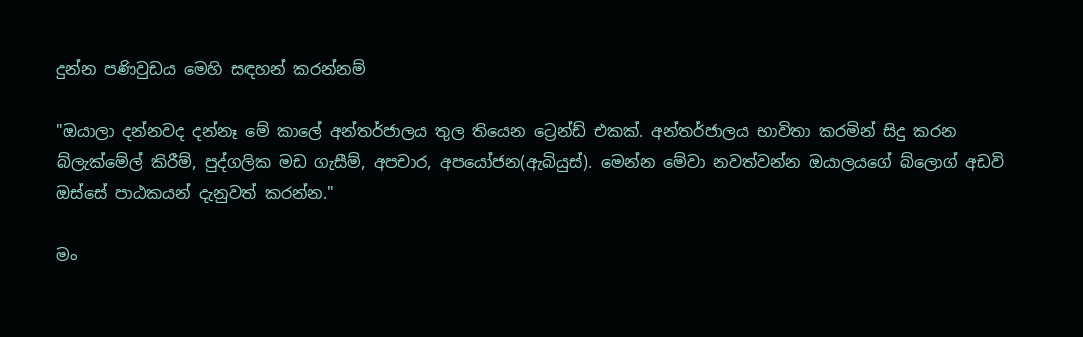දුන්න පණිවුඩය මෙහි සඳහන් කරන්නම්

"ඔයාලා දන්නවද දන්නෑ මේ කාලේ අන්තර්ජාලය තුල තියෙන ට්‍රෙන්ඩ් එකක්. අන්තර්ජාලය භාවිතා කරමින් සිදු කරන බ්ලැක්මේල් කිරීම්, පුද්ගලික මඩ ගැසීම්, අපචාර, අපයෝජන(ඇබියුස්). මෙන්න මේවා නවත්වන්න ඔයාලයගේ බ්ලොග් අඩවි ඔස්සේ පාඨකයන් දැනුවත් කරන්න."

මං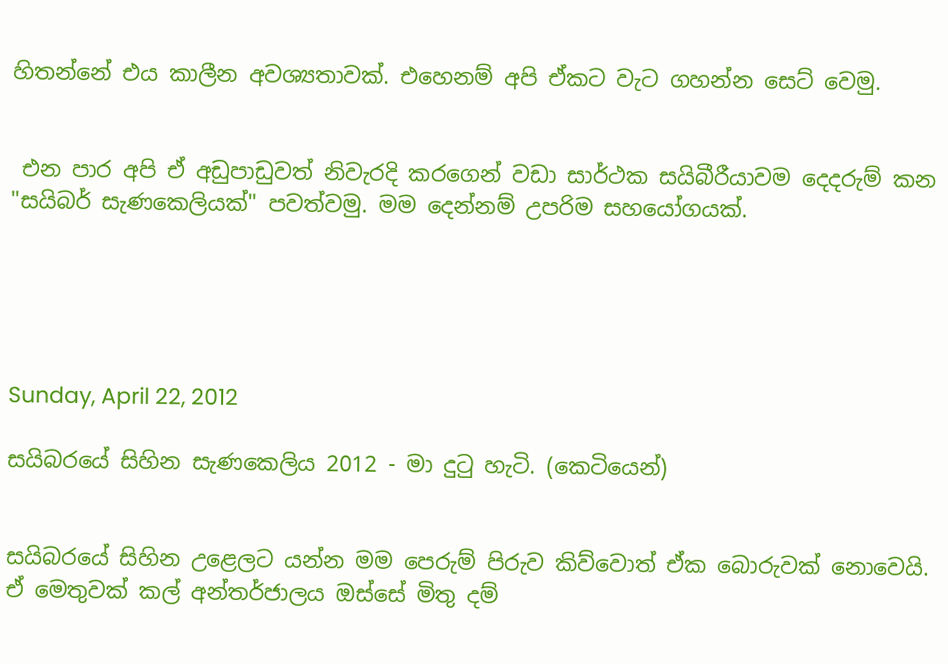හිතන්නේ එය කාලීන අවශ්‍යතාවක්. එහෙනම් අපි ඒකට වැට ගහන්න සෙට් වෙමු.


 එන පාර අපි ඒ අඩුපාඩුවත් නිවැරදි කරගෙන් වඩා සාර්ථක සයිබීරීයාවම දෙදරුම් කන "සයිබර් සැණකෙලියක්" පවත්වමු. මම දෙන්නම් උපරිම සහයෝගයක්.





Sunday, April 22, 2012

සයිබරයේ සිහින සැණකෙලිය 2012 - මා දුටු හැටි. (කෙටියෙන්)


සයිබරයේ සිහින උළෙලට යන්න මම පෙරුම් පිරුව කිව්වොත් ඒක බොරුවක් නොවෙයි. ඒ මෙතුවක් කල් අන්තර්ජාලය ඔස්සේ මිතු දම්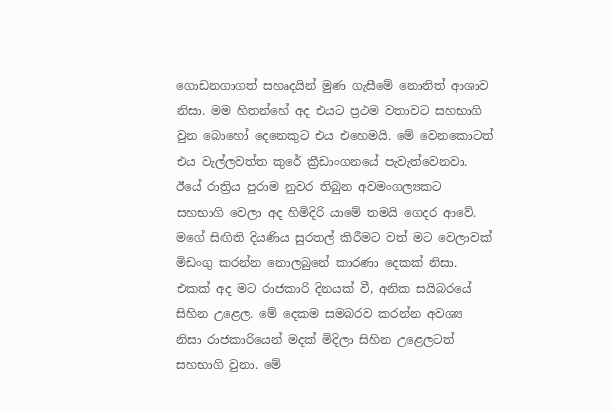ගොඩනගාගත් සහෘදයින් මුණ ගැසීමේ නොනිත් ආශාව නිසා. මම හිතන්හේ අද එයට ප්‍රථම වතාවට සහභාගි වුන බොහෝ දෙනෙකුට එය එහෙමයි. මේ වෙනකොටත් එය වැල්ලවත්ත කුරේ ක්‍රීඩාංගනයේ පැවැත්වෙනවා. ඊයේ රාත්‍රිය පුරාම නුවර තිබුන අවමංගල්‍යකට සහභාගි වෙලා අද හිමිදිරි යාමේ තමයි ගෙදර ආවේ. මගේ සිඟිති දියණිය සුරතල් කිරීමට වත් මට වෙලාවක් මිඩංගු කරන්න නොලබුනේ කාරණා දෙකක් නිසා. එකක් අද මට රාජකාරි දිනයක් වී, අනික සයිබරයේ සිහින උළෙල. මේ දෙකම සමබරව කරන්න අවශ්‍ය නිසා රාජකාරියෙන් මදක් මිදිලා සිහින උළෙලටත් සහභාගි වුනා. මේ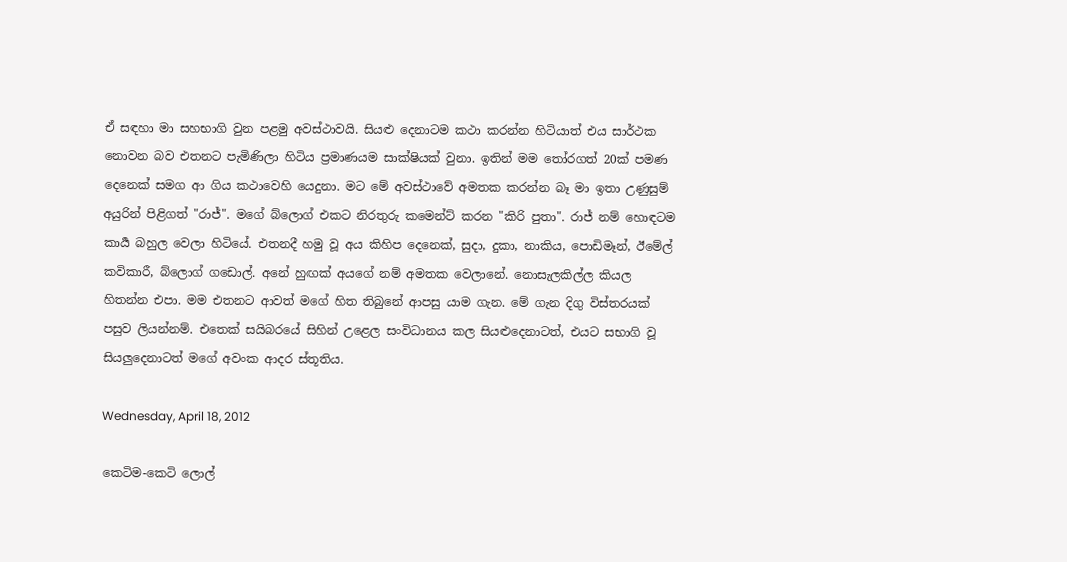ඒ සඳහා මා සහභාගි වුන පළමු අවස්ථාවයි. සියළු දෙනාටම කථා කරන්න හිටියාත් එය සාර්ථක නොවන බව එතනට පැමිණිලා හිටිය ප්‍රමාණයම සාක්ෂියක් වුනා. ඉතින් මම තෝරගත් 20ක් පමණ දෙනෙක් සමග ආ ගිය කථාවෙහි යෙදුනා. මට මේ අවස්ථාවේ අමතක කරන්න බෑ මා ඉතා උණුසුම් අයුරින් පිළිගත් "රාජ්". මගේ බ්ලොග් එකට නිරතුරු කමෙන්ට් කරන "කිරි පුතා". රාජ් නම් හොඳටම කාර්‍ය බහුල වෙලා හිටියේ. එතනදී හමු වූ අය කිහිප දෙනෙක්, සුදා, දුකා, නාකිය, පොඩිමෑන්, ඊමේල් කවිකාරී, බ්ලොග් ගඩොල්. අනේ හුඟක් අයගේ නම් අමතක වෙලානේ. නොසැලකිල්ල කියල හිතන්න එපා. මම එතනට ආවත් මගේ හිත තිබුනේ ආපසු යාම ගැන. මේ ගැන දිගු විස්තරයක් පසුව ලියන්නම්. එතෙක් සයිබරයේ සිහින් උළෙල සංවිධානය කල සියළුදෙනාටත්, එයට සභාගි වූ සියලුදෙනාටත් මගේ අවංක ආදර ස්තූතිය.

Wednesday, April 18, 2012

කෙටිම-කෙටි ලොල්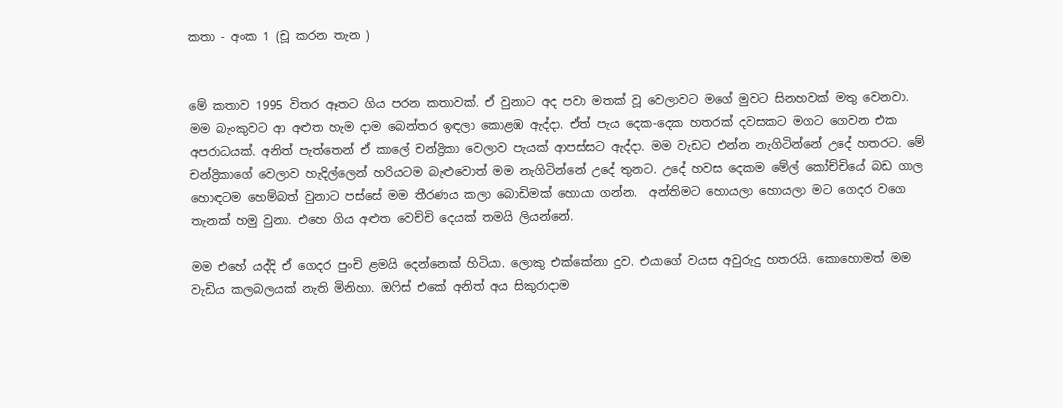කතා - අංක 1 (චූ කරන තැන )


මේ කතාව 1995 විතර ඈතට ගිය පරන කතාවක්. ඒ වුනාට අද පවා මතක් වූ වෙලාවට මගේ මුවට සිනහවක් මතු වෙනවා. මම බැංකුවට ආ අළුත හැම දාම බෙන්තර ඉඳලා කොළඹ ඇද්දා. ඒත් පැය දෙක-දෙක හතරක් දවසකට මගට ගෙවන එක අපරාධයක්. අනිත් පැත්තෙන් ඒ කාලේ චන්ද්‍රිකා වෙලාව පැයක් ආපස්සට ඇද්දා. මම වැඩට එන්න නැගිටින්නේ උදේ හතරට. මේ චන්ද්‍රිකාගේ වෙලාව හැදිල්ලෙන් හරියටම බැළුවොත් මම නැගිටින්නේ උදේ තුනට. උදේ හවස දෙකම මේල් කෝච්චියේ බඩ ගාල  හොඳටම හෙම්බත් වුනාට පස්සේ මම තීරණය කලා බොඩිමක් හොයා ගන්න.  අන්තිමට හොයලා හොයලා මට ගෙදර වගෙ තැනක් හමු වුනා. එහෙ ගිය අළුත වෙච්චි දෙයක් තමයි ලියන්නේ.

මම එහේ යද්දි ඒ ගෙදර පුංචි ළමයි දෙන්නෙක් හිටියා. ලොකු එක්කේනා දුව. එයාගේ වයස අවුරුදු හතරයි. කොහොමත් මම වැඩිය කලබලයක් නැති මිනිහා. ඔෆිස් එකේ අනිත් අය සිකුරාදාම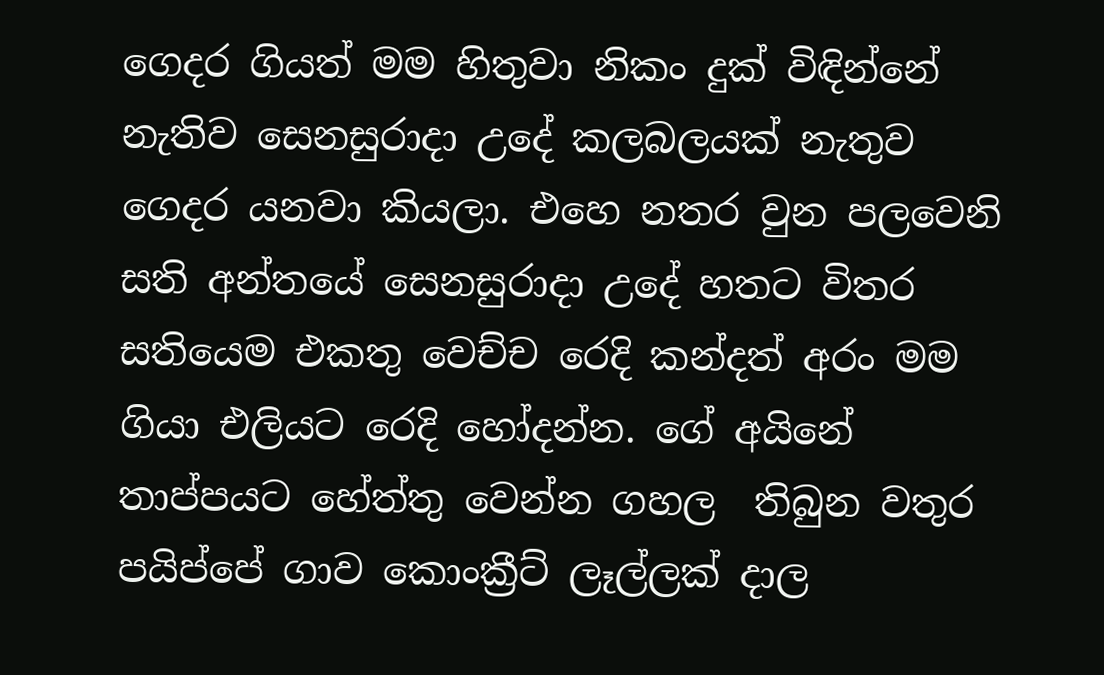ගෙදර ගියත් මම හිතුවා නිකං දුක් විඳින්නේ නැතිව සෙනසුරාදා උදේ කලබලයක් නැතුව ගෙදර යනවා කියලා. එහෙ නතර වුන පලවෙනි සති අන්තයේ සෙනසුරාදා උදේ හතට විතර සතියෙම එකතු වෙච්ච රෙදි කන්දත් අරං මම ගියා එලියට රෙදි හෝදන්න. ගේ අයිනේ තාප්පයට හේත්තු වෙන්න ගහල  තිබුන වතුර පයිප්පේ ගාව කොංක්‍රීට් ලෑල්ලක් දාල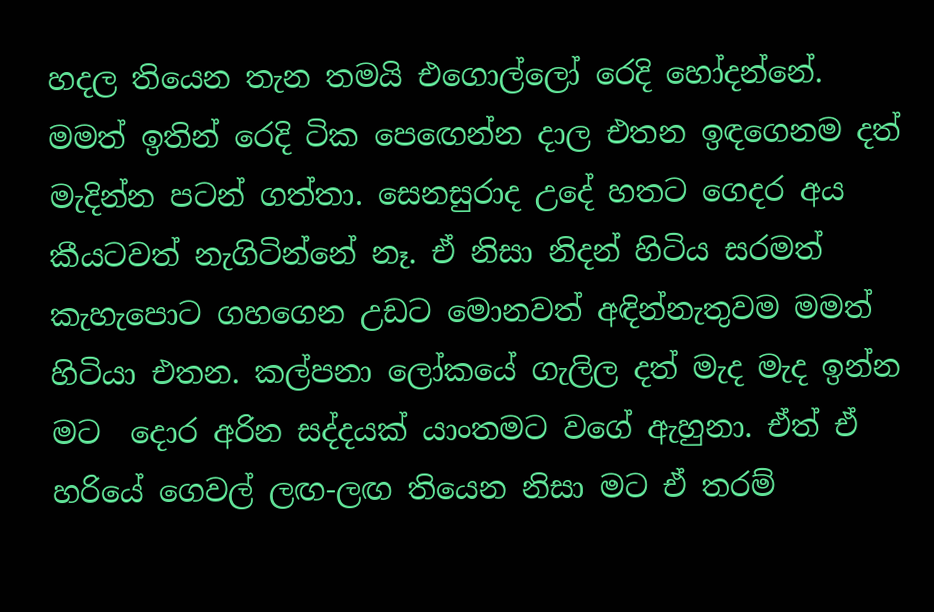හදල තියෙන තැන තමයි එගොල්ලෝ රෙදි හෝදන්නේ. මමත් ඉතින් රෙදි ටික පෙඟෙන්න දාල එතන ඉඳගෙනම දත් මැදින්න පටන් ගත්තා. සෙනසුරාද උදේ හතට ගෙදර අය කීයටවත් නැගිටින්නේ නෑ. ඒ නිසා නිදන් හිටිය සරමත් කැහැපොට ගහගෙන උඩට මොනවත් අඳින්නැතුවම මමත් හිටියා එතන. කල්පනා ලෝකයේ ගැලිල දත් මැද මැද ඉන්න මට  දොර අරින සද්දයක් යාංතමට වගේ ඇහුනා. ඒත් ඒ හරියේ ගෙවල් ලඟ-ලඟ තියෙන නිසා මට ඒ තරම්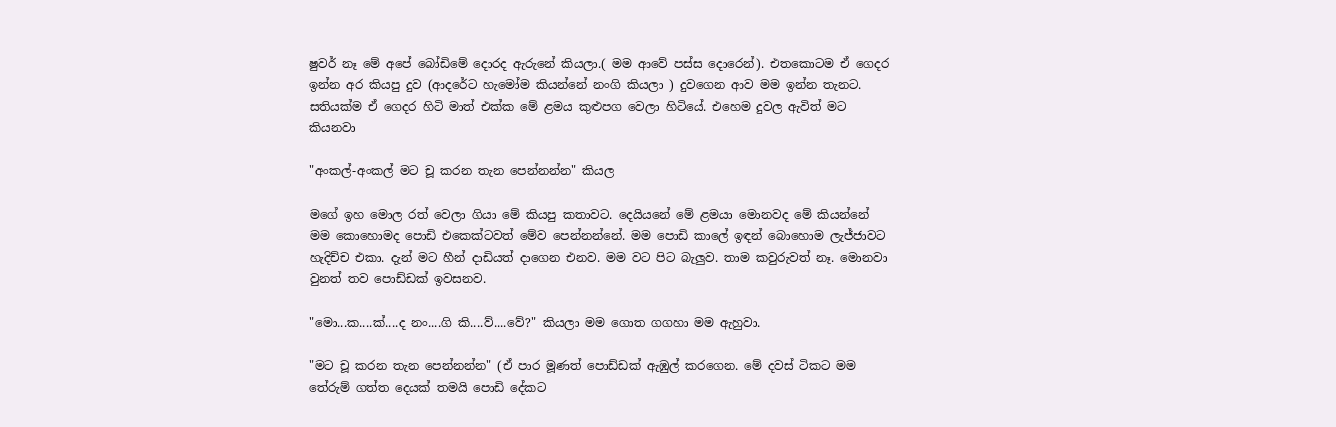ෂුවර් නෑ මේ අපේ බෝඩිමේ දොරද ඇරුනේ කියලා.( මම ආවේ පස්ස දොරෙන්). එතකොටම ඒ ගෙදර ඉන්න අර කියපු දුව (ආදරේට හැමෝම කියන්නේ නංගි කියලා ) දුවගෙන ආව මම ඉන්න තැනට. සතියක්ම ඒ ගෙදර හිටි මාත් එක්ක මේ ළමය කුළුපග වෙලා හිටියේ. එහෙම දුවල ඇවිත් මට කියනවා

"අංකල්-අංකල් මට චූ කරන තැන පෙන්නන්න" කියල

මගේ ඉහ මොල රත් වෙලා ගියා මේ කියපු කතාවට. දෙයියනේ මේ ළමයා මොනවද මේ කියන්නේ මම කොහොමද පොඩි එකෙක්ටවත් මේව පෙන්නන්නේ. මම පොඩි කාලේ ඉඳන් බොහොම ලැජ්ජාවට හැදිච්ච එකා. දැන් මට හීන් දාඩියත් දාගෙන එනව. මම වට පිට බැලුව. තාම කවුරුවත් නෑ. මොනවා වුනත් තව පොඩ්ඩක් ඉවසනව.

"මො...ක....ක්....ද නං....ගි කි....ව්....වේ?" කියලා මම ගොත ගගහා මම ඇහුවා.

"මට චූ කරන තැන පෙන්නන්න" (ඒ පාර මූණත් පොඩ්ඩක් ඇඹුල් කරගෙන. මේ දවස් ටිකට මම තේරුම් ගත්ත දෙයක් තමයි පොඩි දේකට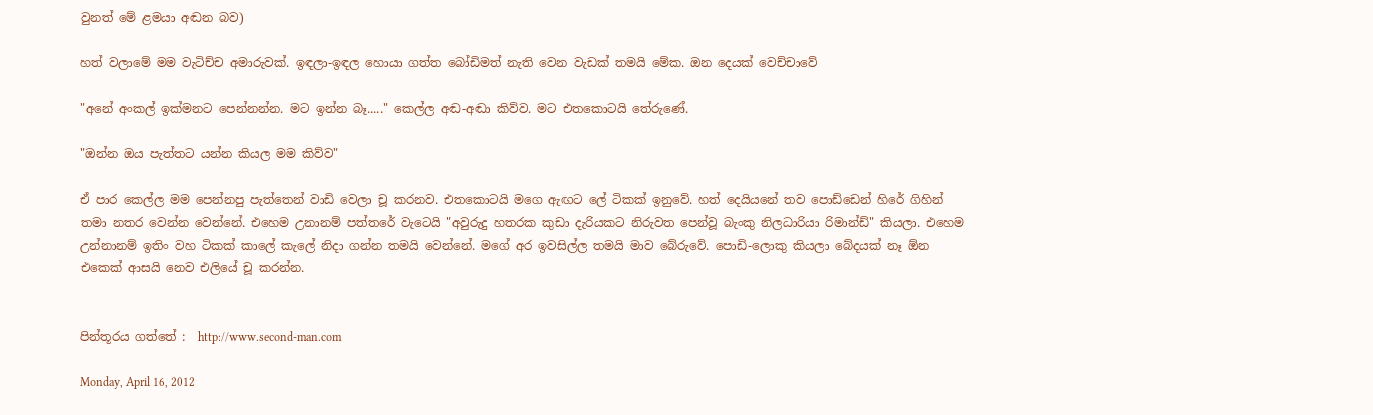වුනත් මේ ළමයා අඬන බව)

හත් වලාමේ මම වැටිච්ච අමාරුවක්. ඉඳලා-ඉඳල හොයා ගත්ත බෝඩිමත් නැති වෙන වැඩක් තමයි මේක. ඔන දෙයක් වෙච්චාවේ

"අනේ අංකල් ඉක්මනට පෙන්නන්න. මට ඉන්න බෑ....." කෙල්ල අඬ-අඬා කිව්ව. මට එතකොටයි තේරුණේ.

"ඔන්න ඔය පැත්තට යන්න කියල මම කිව්ව"

ඒ පාර කෙල්ල මම පෙන්නපු පැත්තෙන් වාඩි වෙලා චූ කරනව. එතකොටයි මගෙ ඇඟට ලේ ටිකක් ඉනුවේ. හත් දෙයියනේ තව පොඩ්ඩෙන් හිරේ ගිහින් තමා නතර වෙන්න වෙන්නේ. එහෙම උනානම් පත්තරේ වැටෙයි "අවුරුදු හතරක කුඩා දැරියකට නිරුවත පෙන්වූ බැංකු නිලධාරියා රිමාන්ඩ්" කියලා. එහෙම උන්නානම් ඉතිං වහ ටිකක් කාලේ කැලේ නිදා ගන්න තමයි වෙන්නේ. මගේ අර ඉවසිල්ල තමයි මාව බේරුවේ. පොඩි-ලොකු කියලා බේදයක් නෑ ඕන එකෙක් ආසයි නෙව එලියේ චූ කරන්න.


පින්තූරය ගත්තේ :  http://www.second-man.com

Monday, April 16, 2012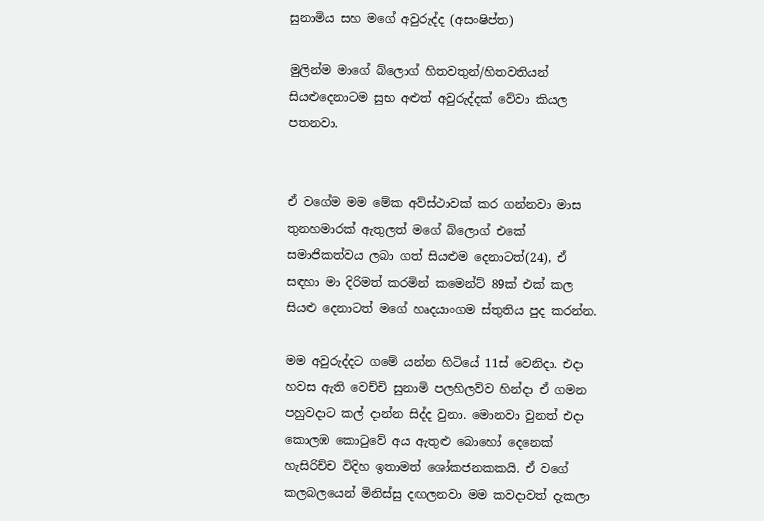සුනාමිය සහ මගේ අවුරුද්ද (අසංෂිප්ත)

මුලින්ම මාගේ බ්ලොග් හිතවතුන්/හිතවතියන් සියළුදෙනාටම සුභ අළුත් අවුරුද්දක් වේවා කියල පතනවා.


ඒ වගේම මම මේක අව්ස්ථාවක් කර ගන්නවා මාස තුනහමාරක් ඇතුලත් මගේ බ්ලොග් එකේ සමාජිකත්වය ලබා ගත් සියළුම දෙනාටත්(24), ඒ සඳහා මා දිරිමත් කරමින් කමෙන්ට් 89ක් එක් කල සියළු දෙනාටත් මගේ හෘදයාංගම ස්තුතිය පුද කරන්න.

මම අවුරුද්දට ගමේ යන්න හිටියේ 11ස් වෙනිදා. එදා හවස ඇති වෙච්චි සුනාමි පලහිලව්ව හින්දා ඒ ගමන පහුවදාට කල් දාන්න සිද්ද වුනා. මොනවා වුනත් එදා කොලඹ කොටුවේ අය ඇතුළු බොහෝ දෙනෙක් හැසිරිච්ච විදිහ ඉතාමත් ශෝකජනකකයි. ඒ වගේ කලබලයෙන් මිනිස්සු දඟලනවා මම කවදාවත් දැකලා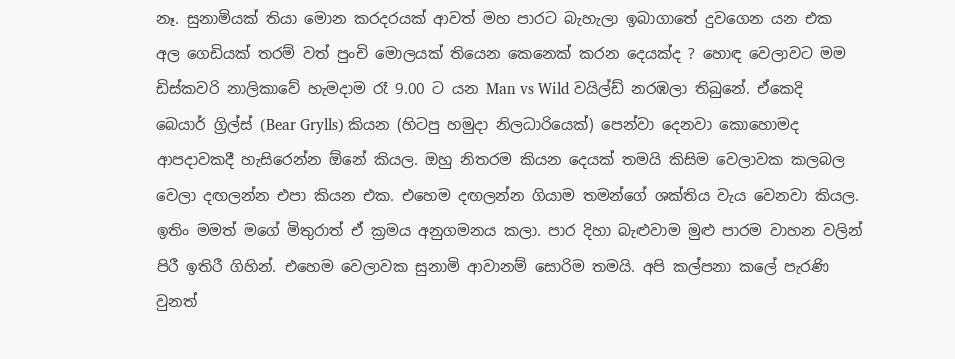නෑ. සුනාමියක් තියා මොන කරදරයක් ආවත් මහ පාරට බැහැලා ඉබාගාතේ දුවගෙන යන එක අල ගෙඩියක් තරම් වත් පුංචි මොලයක් තියෙන කෙනෙක් කරන දෙයක්ද ? හොඳ වෙලාවට මම ඩිස්කවරි නාලිකාවේ හැමදාම රෑ 9.00 ට යන Man vs Wild වයිල්ඩ් නරඹලා තිබුනේ. ඒකෙදි බෙයාර් ග්‍රිල්ස් (Bear Grylls) කියන (හිටපු හමුදා නිලධාරියෙක්) පෙන්වා දෙනවා කොහොමද ආපදාවකදී හැසිරෙන්න ඕනේ කියල. ඔහු නිතරම කියන දෙයක් තමයි කිසිම වෙලාවක කලබල වෙලා දඟලන්න එපා කියන එක. එහෙම දඟලන්න ගියාම තමන්ගේ ශක්තිය වැය වෙනවා කියල. ඉතිං මමත් මගේ මිතුරාත් ඒ ක්‍රමය අනුගමනය කලා. පාර දිහා බැළුවාම මුළු පාරම වාහන වලින් පිරී ඉතිරී ගිහින්. එහෙම වෙලාවක සුනාමි ආවානම් සොරිම තමයි. අපි කල්පනා කලේ පැරණි වුනත්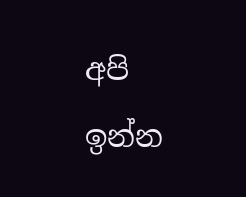අපි ඉන්න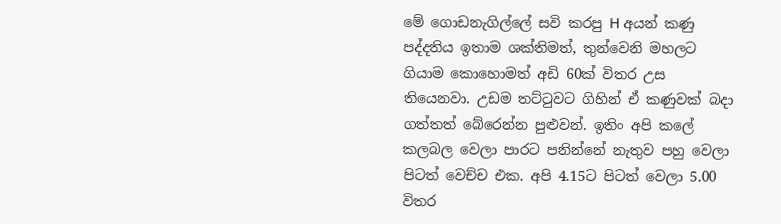මේ ගොඩනැගිල්ලේ සවි කරපු H අයන් කණු පද්දතිය ඉතාම ශක්තිමත්, තුන්වෙනි මහලට ගියාම කොහොමත් අඩි 60ක් විතර උස තියෙනවා. උඩම තට්ටුවට ගිහින් ඒ කණුවක් බදා ගත්තත් බේරෙන්න පුළුවන්. ඉතිං අපි කලේ කලබල වෙලා පාරට පනින්නේ නැතුව පහු වෙලා පිටත් වෙච්ච එක. අපි 4.15ට පිටත් වෙලා 5.00 විතර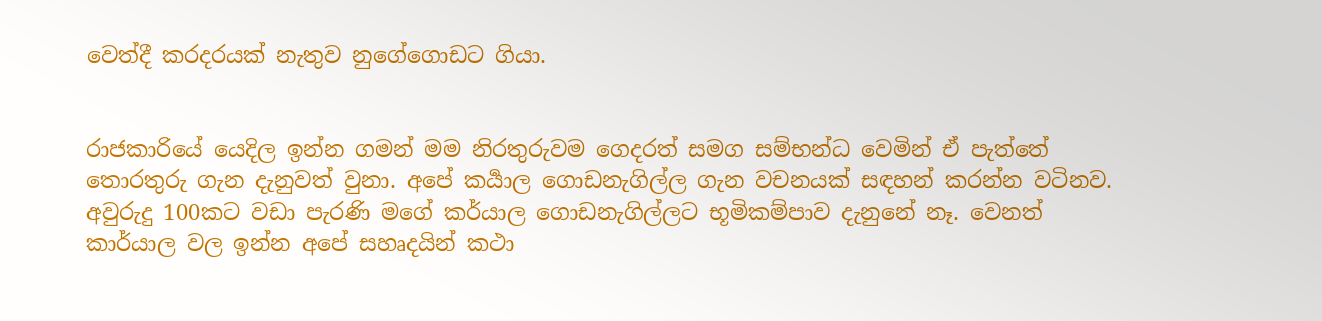වෙත්දී කරදරයක් නැතුව නුගේගොඩට ගියා.


රාජකාරියේ යෙදිල ඉන්න ගමන් මම නිරතුරුවම ගෙදරත් සමග සම්භන්ධ වෙමින් ඒ පැත්තේ තොරතුරු ගැන දැනුවත් වුනා. අපේ කර්‍යාල ගොඩනැගිල්ල ගැන වචනයක් සඳහන් කරන්න වටිනව. අවුරුදු 100කට වඩා පැරණි මගේ කර්යාල ගොඩනැගිල්ලට භූමිකම්පාව දැනුනේ නෑ. වෙනත් කාර්යාල වල ඉන්න අපේ සහෘදයින් කථා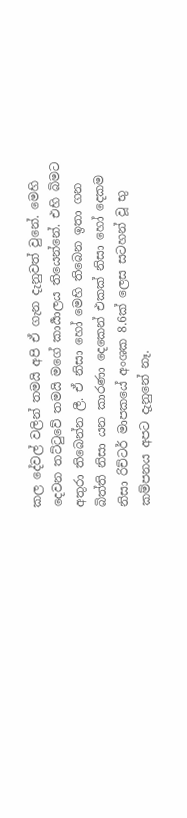කල දේවල් වලින් තමයි අපි ඒ ගැන දැනුවත් වුනේ. මෙහි දෙවන තට්ටුවේ තමයි මගේ කාර්‍යාලය තියෙන්නේ. එහි බිමට අතුරා තිබෙන්න ලී. ඒ නිසා හෝ මෙහි තිබෙන ඉතා ගන බිත්ති නිසා යන කාරණා දෙකෙන් එකක් නිසා හෝ දෙකම නිසා රිච්ටර් මාපකයේ අංශක 8.6ක් ලෙස සටහන් වූ භු කම්පනය අපට දැනුනේ නෑ.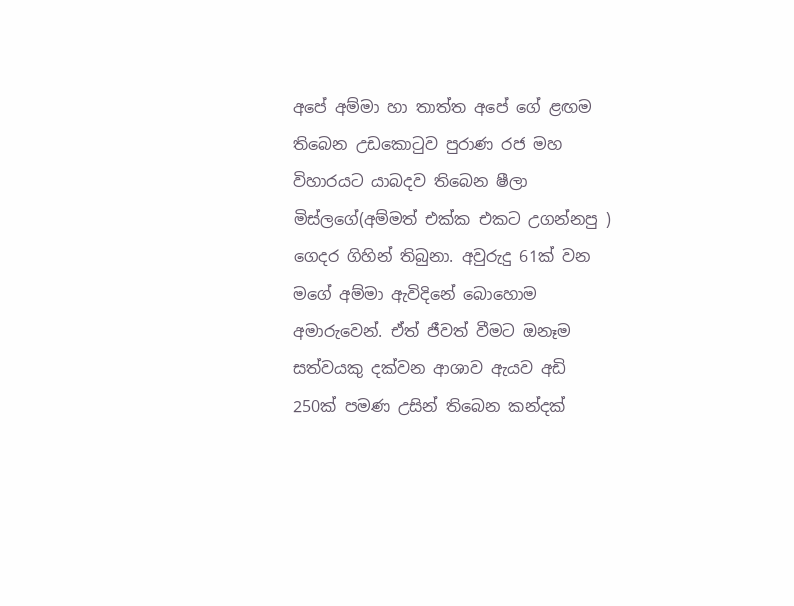අපේ අම්මා හා තාත්ත අපේ ගේ ළඟම තිබෙන උඩකොටුව පුරාණ රජ මහ විහාරයට යාබදව තිබෙන ෂීලා මිස්ලගේ(අම්මත් එක්ක එකට උගන්නපු ) ගෙදර ගිහින් තිබුනා. අවුරුදු 61ක් වන මගේ අම්මා ඇවිදිනේ බොහොම අමාරුවෙන්. ඒත් ජීවත් වීමට ඔනෑම සත්වයකු දක්වන ආශාව ඇයව අඩි 250ක් පමණ උසින් තිබෙන කන්දක්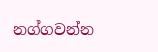නග්ගවන්න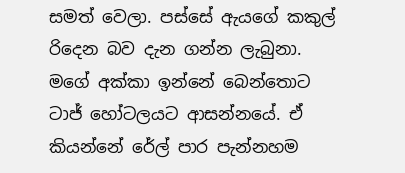සමත් වෙලා. පස්සේ ඇයගේ කකුල් රිදෙන බව දැන ගන්න ලැබුනා. මගේ අක්කා ඉන්නේ බෙන්තොට ටාජ් හෝටලයට ආසන්නයේ. ඒ කියන්නේ රේල් පාර පැන්නහම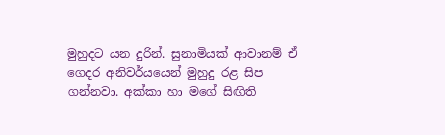මුහුදට යන දුරින්. සුනාමියක් ආවානම් ඒ ගෙදර අනිවර්යයෙන් මුහුදු රළ සිප ගන්නවා. අක්කා හා මගේ සිඟිති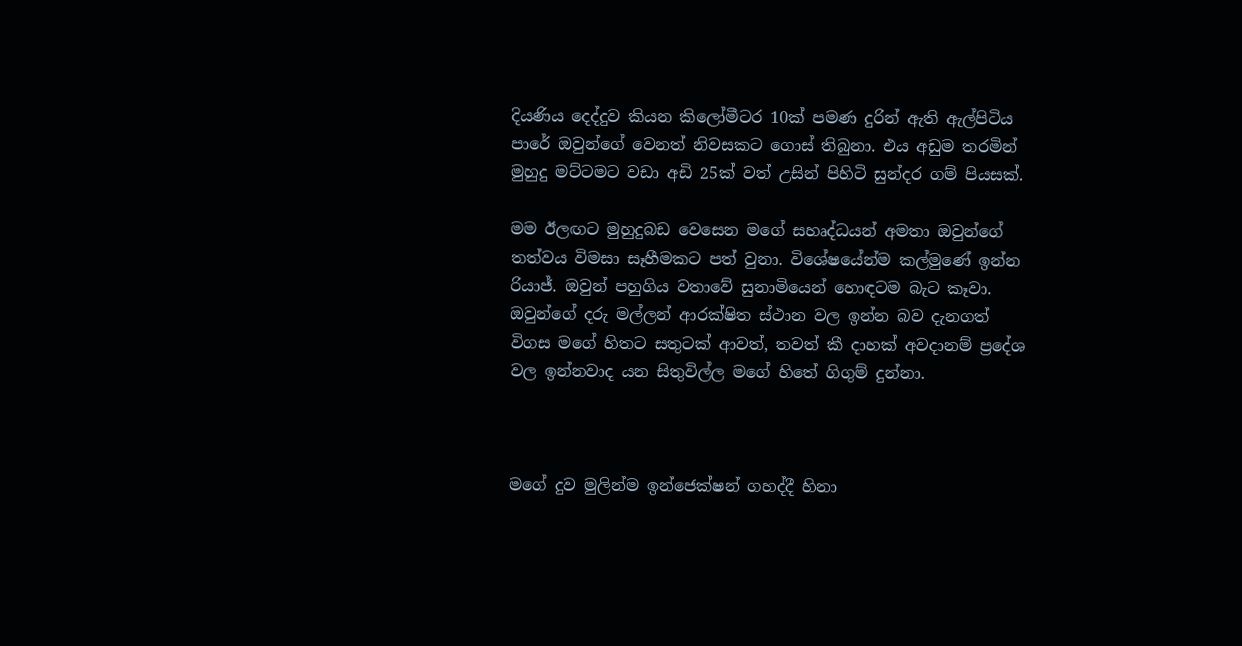දියණිය දෙද්දුව කියන කිලෝමීටර 10ක් පමණ දුරින් ඇති ඇල්පිටිය පාරේ ඔවුන්ගේ වෙනත් නිවසකට ගොස් තිබුනා. එය අඩුම තරමින් මුහුදු මට්ටමට වඩා අඩි 25ක් වත් උසින් පිහිටි සුන්දර ගම් පියසක්.

මම ඊලඟට මුහුදුබඩ වෙසෙන මගේ සහෘද්ධයන් අමතා ඔවුන්ගේ තත්වය විමසා සෑහීමකට පත් වුනා. විශේෂයේන්ම කල්මුණේ ඉන්න රියාජ්. ඔවුන් පහුගිය වතාවේ සුනාමියෙන් හොඳටම බැට කෑවා. ඔවුන්ගේ දරු මල්ලන් ආරක්ෂිත ස්ථාන වල ඉන්න බව දැනගත් විගස මගේ හිතට සතුටක් ආවත්, තවත් කී දාහක් අවදානම් ප්‍රදේශ වල ඉන්නවාද යන සිතුවිල්ල මගේ හිතේ ගිගුම් දුන්නා.



මගේ දුව මුලින්ම ඉන්ජෙක්ෂන් ගහද්දී හිනා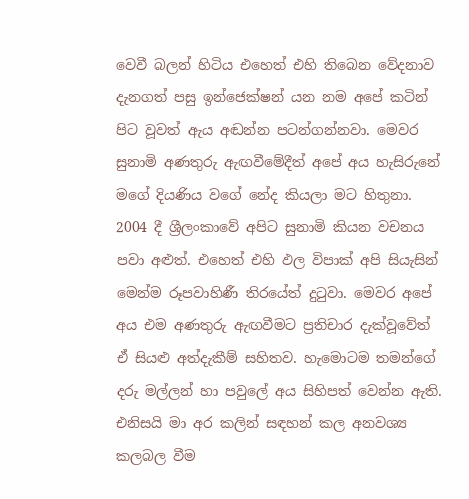වෙවී බලන් හිටිය එහෙත් එහි තිබෙන වේදනාව දැනගත් පසු ඉන්ජෙක්ෂන් යන නම අපේ කටින් පිට වූවත් ඇය අඬන්න පටන්ගන්නවා. මෙවර සුනාමි අණතුරු ඇඟවීමේදීත් අපේ අය හැසිරුනේ මගේ දියණිය වගේ නේද කියලා මට හිතුනා. 2004 දී ශ්‍රීලංකාවේ අපිට සුනාමි කියන වචනය පවා අළුත්. එහෙත් එහි ඵල විපාක් අපි සියැසින් මෙන්ම රූපවාහිණී තිරයේත් දුටුවා. මෙවර අපේ අය එම අණතුරු ඇඟවීමට ප්‍රතිචාර දැක්වූවේත් ඒ සියළු අත්දැකීම් සහිතව. හැමොටම තමන්ගේ දරු මල්ලන් හා පවුලේ අය සිහිපත් වෙන්න ඇති. එනිසයි මා අර කලින් සඳහන් කල අනවශ්‍ය කලබල වීම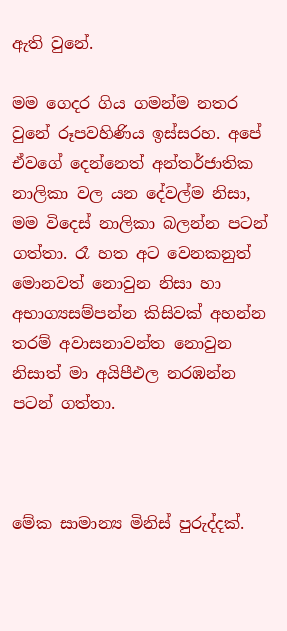ඇති වුනේ.

මම ගෙදර ගිය ගමන්ම නතර වුනේ රූපවහිණිය ඉස්සරහ. අපේ ඒවගේ දෙන්නෙත් අන්තර්ජාතික නාලිකා වල යන දේවල්ම නිසා, මම විදෙස් නාලිකා බලන්න පටන් ගත්තා. රෑ හත අට වෙනකනුත් මොනවත් නොවුන නිසා හා අභාග්‍යසම්පන්න කිසිවක් අහන්න තරම් අවාසනාවන්ත නොවුන නිසාත් මා අයිපීඑල නරඹන්න පටන් ගත්තා.



මේක සාමාන්‍ය මිනිස් පුරුද්දක්.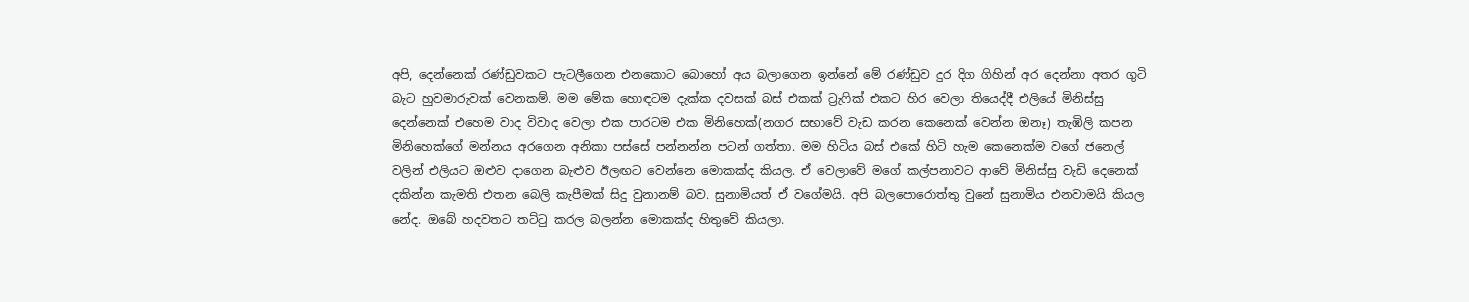අපි, දෙන්නෙක් රණ්ඩුවකට පැටලීගෙන එනකොට බොහෝ අය බලාගෙන ඉන්නේ මේ රණ්ඩුව දුර දිග ගිහින් අර දෙන්නා අතර ගුටි බැට හුවමාරුවක් වෙනකම්. මම මේක හොඳටම දැක්ක දවසක් බස් එකක් ට්‍රැෆික් එකට හිර වෙලා තියෙද්දී එලියේ මිනිස්සු දෙන්නෙක් එහෙම වාද විවාද වෙලා එක පාරටම එක මිනිහෙක්(නගර සභාවේ වැඩ කරන කෙනෙක් වෙන්න ඔනෑ) තැඹිලි කපන මිනිහෙක්ගේ මන්නය අරගෙන අනිකා පස්සේ පන්නන්න පටන් ගත්තා. මම හිටිය බස් එකේ හිටි හැම කෙනෙක්ම වගේ ජනෙල් වලින් එලියට ඔළුව දාගෙන බැළුව ඊලඟට වෙන්නෙ මොකක්ද කියල. ඒ වෙලාවේ මගේ කල්පනාවට ආවේ මිනිස්සු වැඩි දෙනෙක් දකින්න කැමති එතන බෙලි කැපීමක් සිදු වුනානම් බව. සුනාමියත් ඒ වගේමයි. අපි බලපොරොත්තු වුනේ සුනාමිය එනවාමයි කියල නේද. ඔබේ හදවතට තට්ටු කරල බලන්න මොකක්ද හිතුවේ කියලා.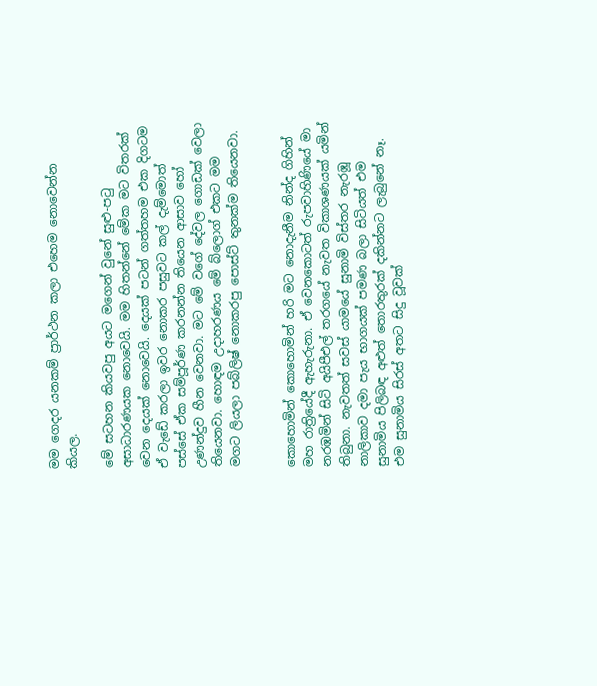මම ගෙදර යනකම් ප්‍රාර්ථන කලා එහෙම නොවෙන්න කියල.

මේ සටහන කියවපු අයට මගෙන් වුනේ සුළු-පටු අසාධාරණයක නොවෙයි. මම හිතන්නේ මේක මට විතරක් වෙන දෙයක් නොවෙයි. දෙයක් පටන් ගත්තහම එක දිගටම ඒ වැඩේ කරලා ඉවර නොකර පසුවට කල් දැම්මොත් පස්සේ ඒක සම්පූර්ණ කරනන්න තියෙන ආසාව හෝ උණන්දුව හීන වෙනවා. මට මේ වගේ දේවල ගොඩක් වෙලා තියෙනවා. හොඳම උදාහරණය මේ බ්ලොග් එකට මම මගට ලියලා පබ්ලිෂ් නොකරපු පොස්ට් තුනක්ම තියෙනවා.


කොහොමින් කොහොමින් හරි මට නොදැනීම නින්ද ගිහින් මහ රාත්‍රියේදී ඇහැරුනා. ඒ වෙනකොටත් රුපවාහිණියේ මා නරඹමින් සිටි අයිපීඑල් තරගයේ නැවත විකාශණයක් යමින් තිබුනා. නැවතත් සවස් යාමයේ සුනාමි විස්තර නැරඹූ නාලිකාව දමා පැය භාගයක් පමණ බලා සිටියත් එම සුනාමිය පිලිබඳ අළුත් තොරතුරක් දකින්නට ලැබුනේ නෑ. එම සුනාමිය සිරස් අතට සිදු වූවක්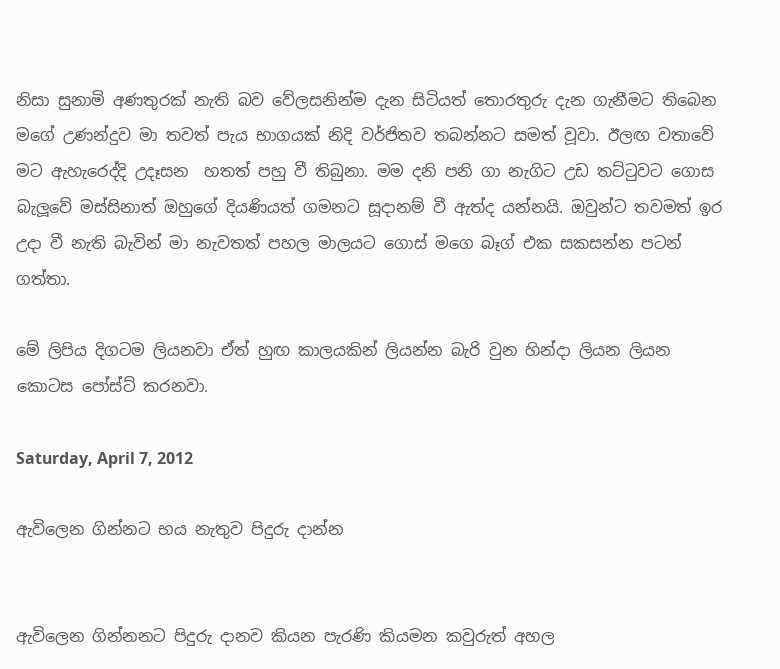නිසා සුනාමි අණතුරක් නැති බව වේලසනින්ම දැන සිටියත් තොරතුරු දැන ගැනීමට තිබෙන මගේ උණන්දුව මා තවත් පැය භාගයක් නිදි වර්ජිතව තබන්නට සමත් වූවා. ඊලඟ වතාවේ මට ඇහැරෙද්දි උදෑසන  හතත් පහු වී තිබුනා. මම දනි පනි ගා නැගිට උඩ තට්ටුවට ගොස බැලූවේ මස්සිනාත් ඔහුගේ දියණියත් ගමනට සූදානම් වී ඇත්ද යන්නයි. ඔවුන්ට තවමත් ඉර උදා වී නැති බැවින් මා නැවතත් පහල මාලයට ගොස් මගෙ බෑග් එක සකසන්න පටන් ගත්තා.

මේ ලිපිය දිගටම ලියනවා ඒත් හුඟ කාලයකින් ලියන්න බැරි වුන හින්දා ලියන ලියන කොටස පෝස්ට් කරනවා.

Saturday, April 7, 2012

ඇවිලෙන ගින්නට භය නැතුව පිදුරු දාන්න


ඇවිලෙන ගින්නනට පිදුරු දානව කියන පැරණි කියමන කවුරුත් අහල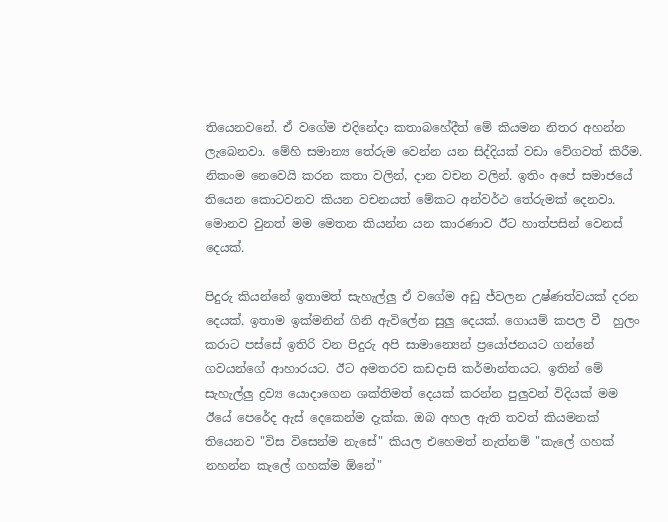තියෙනවනේ. ඒ වගේම එදිනේදා කතාබහේදීත් මේ කියමන නිතර අහන්න ලැබෙනවා. මේහි සමාන්‍ය තේරුම වෙන්න යන සිද්දියක් වඩා වේගවත් කිරීම. නිකංම නෙවෙයි කරන කතා වලින්, දාන වචන වලින්. ඉතිං අපේ සමාජයේ  තියෙන කොටවනව කියන වචනයත් මේකට අන්වර්ථ තේරුමක් දෙනවා. මොනව වුනත් මම මෙතන කියන්න යන කාරණාව ඊට හාත්පසින් වෙනස් දෙයක්.

පිදුරු කියන්නේ ඉතාමත් සැහැල්ලු ඒ වගේම අඩු ජ්වලන උෂ්ණත්වයක් දරන දෙයක්. ඉතාම ඉක්මනින් ගිනි ඇවිලේන සුලු දෙයක්. ගොයම් කපල වී  හුලං කරාට පස්සේ ඉතිරි වන පිදුරු අපි සාමාන්‍යෙන් ප්‍රයෝජනයට ගන්නේ ගවයන්ගේ ආහාරයට. ඊට අමතරව කඩදාසි කර්මාන්තයට. ඉතින් මේ සැහැල්ලු ද්‍රව්‍ය යොදාගෙන ශක්තිමත් දෙයක් කරන්න පුලුවන් විදියක් මම ඊයේ පෙරේද ඇස් දෙකෙන්ම දැක්ක. ඔබ අහල ඇති තවත් කියමනක් තියෙනව "විස විසෙන්ම නැසේ" කියල එහෙමත් නැත්නම් "කැලේ ගහක් නහන්න කැලේ ගහක්ම ඕනේ"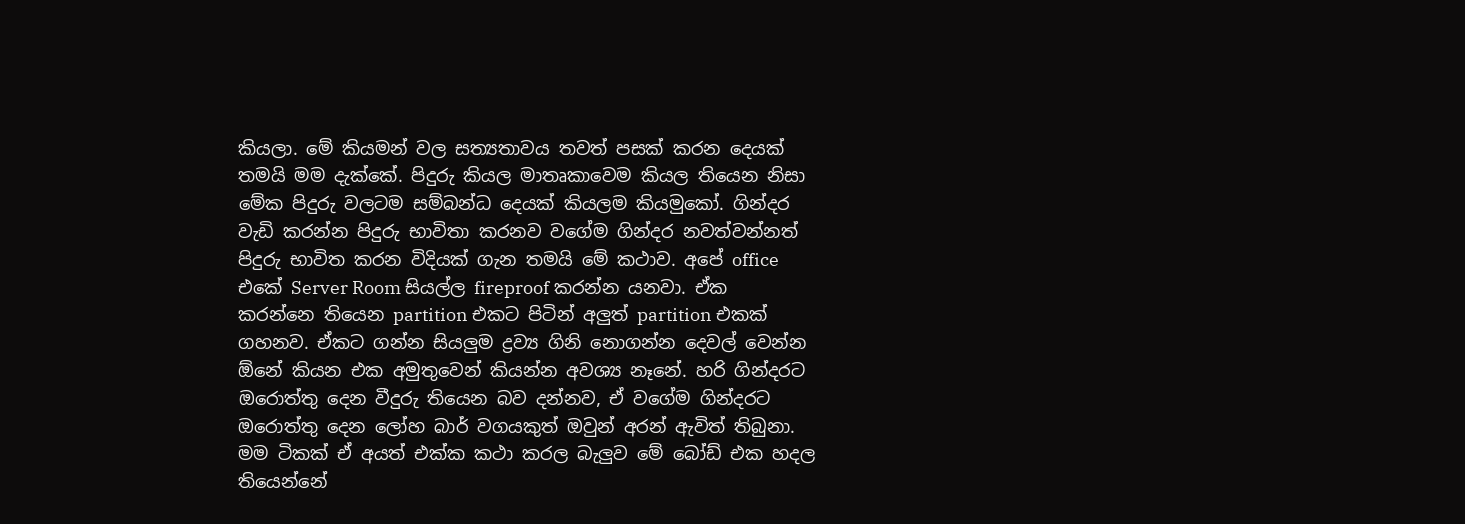කියලා. මේ කියමන් වල සත්‍යතාවය තවත් පසක් කරන දෙයක් තමයි මම දැක්කේ. පිදුරු කියල මාතෘකාවෙම කියල තියෙන නිසා මේක පිදුරු වලටම සම්බන්ධ දෙයක් කියලම කියමුකෝ. ගින්දර වැඩි කරන්න පිදුරු භාවිතා කරනව වගේම ගින්දර නවත්වන්නත් පිදුරු භාවිත කරන විදියක් ගැන තමයි මේ කථාව. අපේ office එකේ Server Room සියල්ල fireproof කරන්න යනවා. ඒක කරන්නෙ තියෙන partition එකට පිටින් අලුත් partition එකක් ගහනව. ඒකට ගන්න සියලුම ද්‍රව්‍ය ගිනි නොගන්න දෙවල් වෙන්න  ඕනේ කියන එක අමුතුවෙන් කියන්න අවශ්‍ය නෑනේ. හරි ගින්දරට ඔරොත්තු දෙන වීදුරු තියෙන බව දන්නව, ඒ වගේම ගින්දරට ඔරොත්තු දෙන ලෝහ බාර් වගයකුත් ඔවුන් අරන් ඇවිත් තිබුනා. මම ටිකක් ඒ අයත් එක්ක කථා කරල බැලුව මේ බෝඩ් එක හදල තියෙන්නේ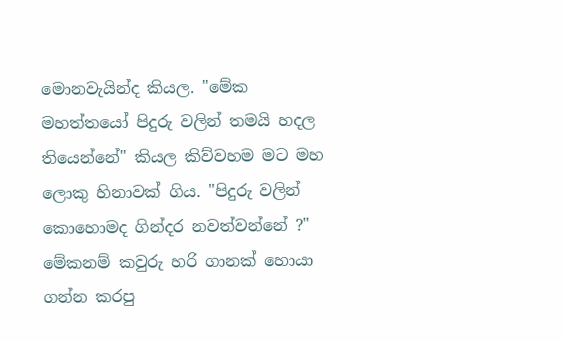මොනවැයින්ද කියල. "මේක මහත්තයෝ පිදුරු වලින් තමයි හදල තියෙන්නේ" කියල කිව්වහම මට මහ ලොකු හිනාවක් ගිය. "පිදුරු වලින් කොහොමද ගින්දර නවත්වන්නේ ?" මේකනම් කවුරු හරි ගානක් හොයා ගන්න කරපු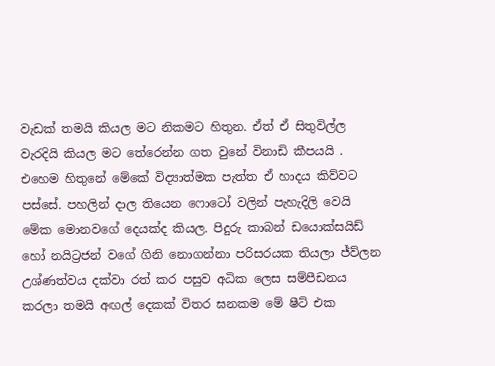වැඩක් තමයි කියල මට නිකමට හිතුන. ඒත් ඒ සිතුවිල්ල වැරදියි කියල මට තේරෙන්න ගත වුනේ විනාඩි කීපයයි .  එහෙම හිතුනේ මේකේ විද්‍යාත්මක පැත්ත ඒ හාදය කිව්වට පස්සේ. පහලින් දාල තියෙන ෆොටෝ වලින් පැහැදිලි වෙයි මේක මොනවගේ දෙයක්ද කියල. පිදුරු කාබන් ඩයොක්සයිඩ් හෝ නයිට්‍රජන් වගේ ගිනි නොගන්නා පරිසරයක තියලා ජ්ව්ලන උශ්ණත්වය දක්වා රත් කර පසුව අධික ලෙස සම්පීඩනය කරලා තමයි අඟල් දෙකක් විතර ඝනකම මේ ෂීට් එක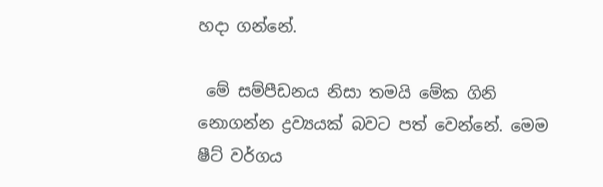හදා ගන්නේ.

 මේ සම්පීඩනය නිසා තමයි මේක ගිනි නොගන්න ද්‍රව්‍යයක් බවට පත් වෙන්නේ. මෙම ෂීට් වර්ගය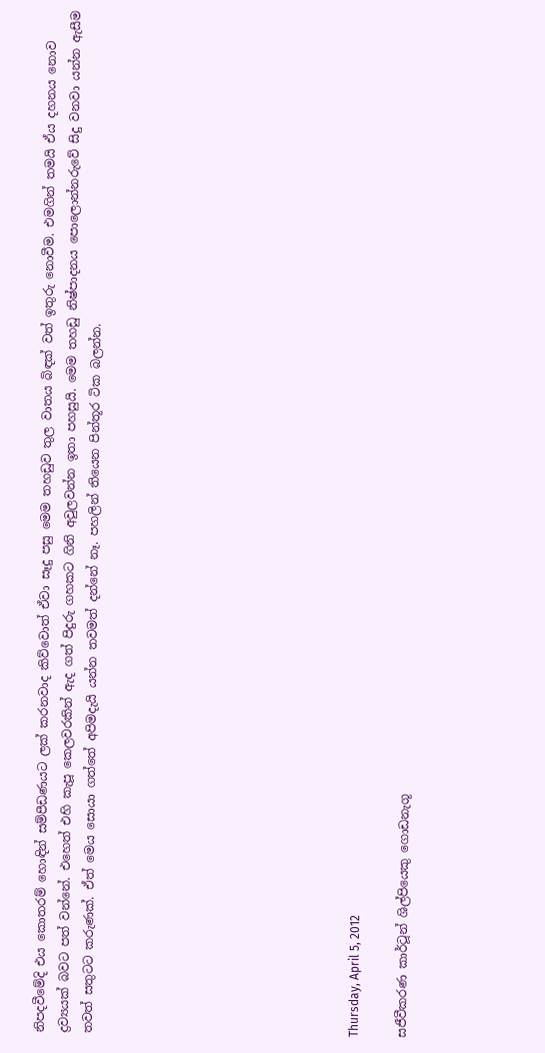නිපදවීමේදි එය කොතරම් හොඳින් සම්පීඩණයට ලක් කරනවාද කිව්වොත් ඒවා සෑදු පසු මෙම තහඩුව තුල වාතය බිඳක් වත් ඉතුරු නොවීම. එමගින් තමයි ඒය දහනය නොව ද්‍රව්‍යයක් බවට පත් වන්නේ. එහෙත් එහි කැපූ කෙලවරකින් ඇද ගත් පිදුරු ගහකට ගිනි අවුලවන්න ඉතා පහසුයි. මෙම තහඩු නිෂ්පාදනය පොලොන්නරුවේ සිදු වනවා යන්න ඇසීම තවත් සතුටට කරුණක්. ඒත් මෙය සොයා ගත්තේ අපිමදැයි යන්න තවමත් දන්නේ නෑ. පහලින් තියෙන පින්තූර ටික බලන්න.










Thursday, April 5, 2012

සජීවීකරණ කාර්ටූන් ශිල්පියෙකු ගොඩනැගූ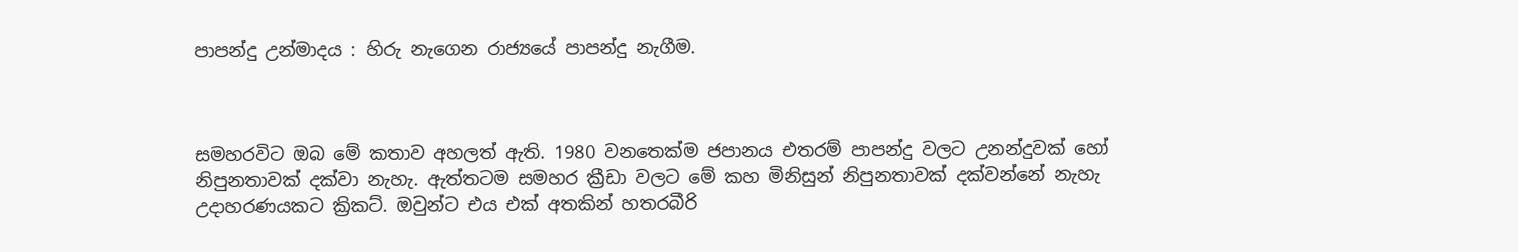පාපන්දු උන්මාදය : හිරු නැගෙන රාජ්‍යයේ පාපන්දු නැගීම.



සමහරවිට ඔබ මේ කතාව අහලත් ඇති. 1980 වනතෙක්ම ජපානය එතරම් පාපන්දු වලට උනන්දුවක් හෝ නිපුනතාවක් දක්වා නැහැ. ඇත්තටම සමහර ක්‍රීඩා වලට මේ කහ මිනිසුන් නිපුනතාවක් දක්වන්නේ නැහැ උදාහරණයකට ක්‍රිකට්. ඔවුන්ට එය එක් අතකින් හතරබීරි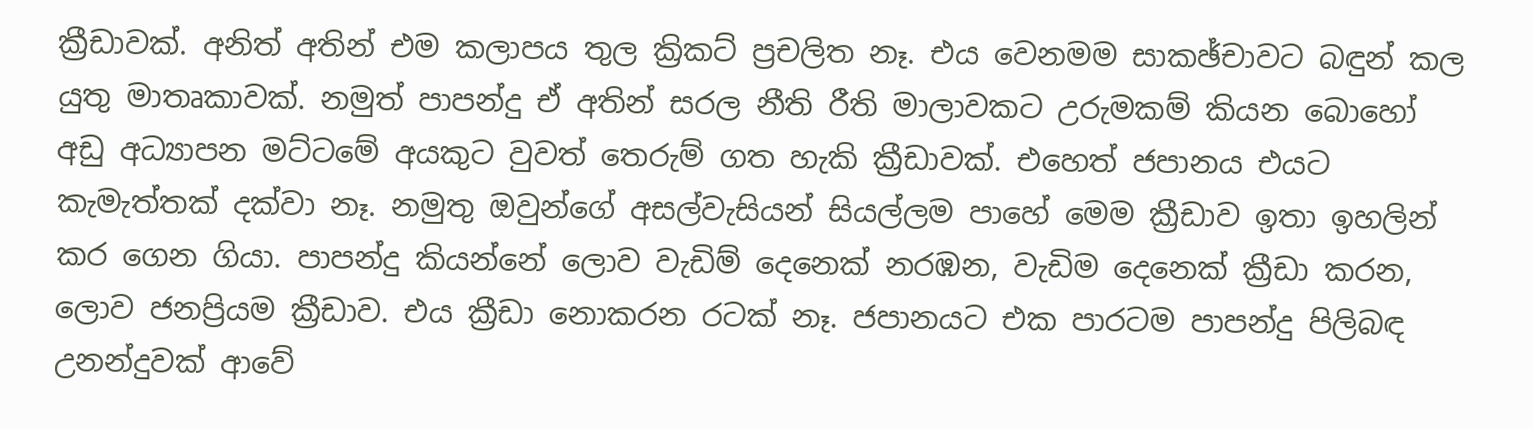ක්‍රීඩාවක්. අනිත් අතින් එම කලාපය තුල ක්‍රිකට් ප්‍රචලිත නෑ. එය වෙනමම සාකඡ්චාවට බඳුන් කල යුතු මාතෘකාවක්. නමුත් පාපන්දු ඒ අතින් සරල නීති රීති මාලාවකට උරුමකම් කියන බොහෝ අඩු අධ්‍යාපන මට්ටමේ අයකුට වුවත් තෙරුම් ගත හැකි ක්‍රීඩාවක්. එහෙත් ජපානය එයට කැමැත්තක් දක්වා නෑ. නමුතු ඔවුන්ගේ අසල්වැසියන් සියල්ලම පාහේ මෙම ක්‍රීඩාව ඉතා ඉහලින් කර ගෙන ගියා. පාපන්දු කියන්නේ ලොව වැඩිම් දෙනෙක් නරඹන, වැඩිම දෙනෙක් ක්‍රීඩා කරන, ලොව ජනප්‍රියම ක්‍රීඩාව. එය ක්‍රීඩා නොකරන රටක් නෑ. ජපානයට එක පාරටම පාපන්දු පිලිබඳ උනන්දුවක් ආවේ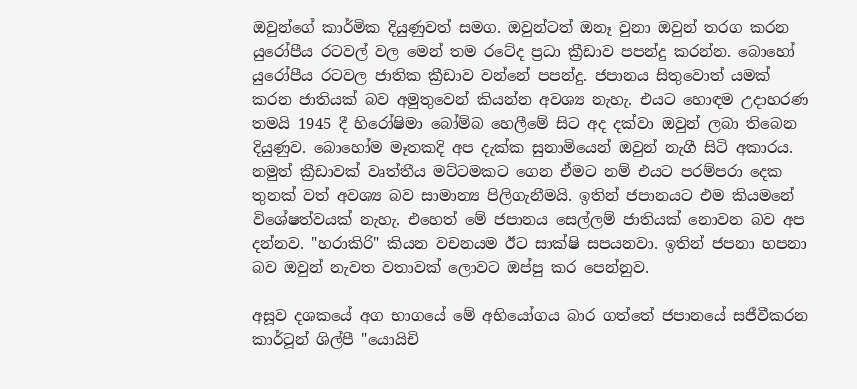ඔවුන්ගේ කාර්මික දියුණුවත් සමග. ඔවුන්ටත් ඔනෑ වුනා ඔවුන් තරග කරන යුරෝපීය රටවල් වල මෙන් තම රටේද ප්‍රධා ක්‍රීඩාව පපන්දු කරන්න. බොහෝ යුරෝපීය රටවල ජාතික ක්‍රීඩාව වන්නේ පපන්දු. ජපානය සිතුවොත් යමක් කරන ජාතියක් බව අමුතුවෙන් කියන්න අවශ්‍ය නැහැ. එයට හොඳම උදාහරණ තමයි 1945 දී හිරෝෂිමා බෝම්බ හෙලීමේ සිට අද දක්වා ඔවුන් ලබා තිබෙන දියුණුව. බොහෝම මෑතකදි අප දැක්ක සුනාමියෙන් ඔවුන් නැගී සිටි අකාරය. නමුත් ක්‍රීඩාවක් වෘත්තීය මට්ටමකට ගෙන ඒමට නම් එයට පරම්පරා දෙක තුනක් වත් අවශ්‍ය බව සාමාන්‍ය පිලිගැනීමයි. ඉතින් ජපානයට එම කියමනේ විශේෂත්වයක් නැහැ. එහෙත් මේ ජපානය සෙල්ලම් ජාතියක් නොවන බව අප දන්නව. "හරාකිරි" කියන වචනයම ඊට සාක්ෂි සපයනවා. ඉතින් ජපනා හපනා බව ඔවුන් නැවත වතාවක් ලොවට ඔප්පු කර පෙන්නුව.

අසූව දශකයේ අග භාගයේ මේ අභියෝගය බාර ගත්තේ ජපානයේ සජීවීකරන කාර්ටූන් ශිල්පී "යොයිචි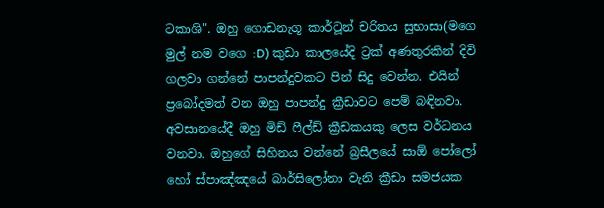ටකාශි". ඔහු ගොඩනැගූ කාර්ටූන් චරිතය සුභාසා(මගෙ මුල් නම වගෙ :D) කුඩා කාලයේදි ට්‍රක් අණතුරකින් දිවි ගලවා ගන්නේ පාපන්දුවකට පින් සිදු වෙන්න. එයින් ප්‍රබෝදමත් වන ඔහු පාපන්දු ක්‍රීඩාවට පෙම් බඳිනවා. අවසානයේදී ඔහු මිඩ් ෆීල්ඩ් ක්‍රීඩකයකු ලෙස වර්ධනය වනවා. ඔහුගේ සිහිනය වන්නේ බ්‍රසීලයේ සාඕ පෝලෝ හෝ ස්පාඤ්ඤයේ බාර්සිලෝනා වැනි ක්‍රීඩා සමජයක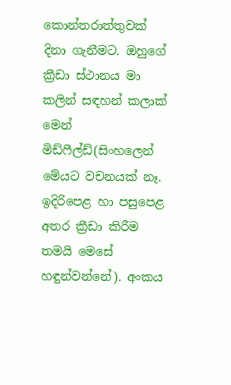කොන්තරාත්තුවක් දිනා ගැනීමට. ඔහුගේ ක්‍රීඩා ස්ථානය මා කලින් සඳහන් කලාක් මෙන් මිඩ්ෆීල්ඩ්(සිංහලෙන් මේයට වචනයක් නෑ. ඉදිරිපෙළ හා පසුපෙළ අතර ක්‍රීඩා කිරීම තමයි මෙසේ හඳුන්වන්නේ). අංකය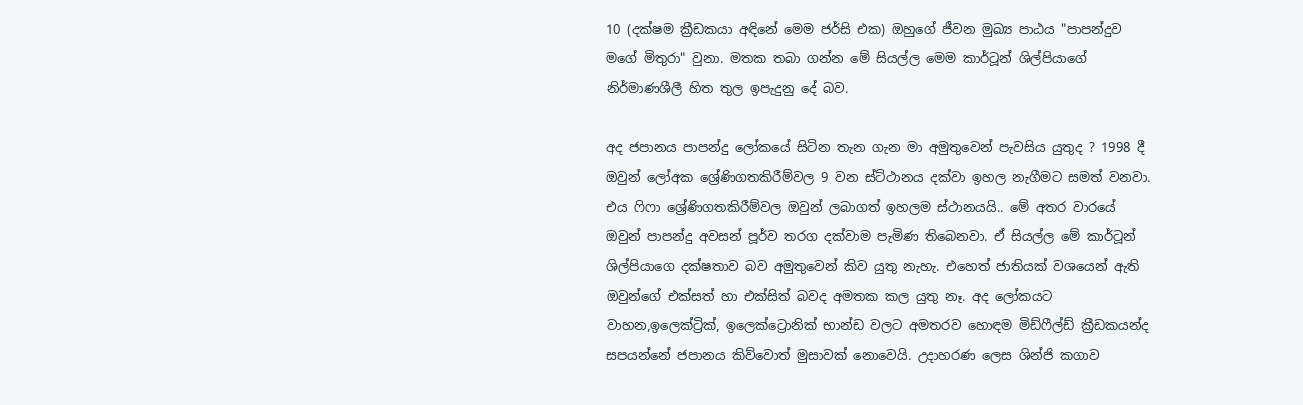10 (දක්ෂම ක්‍රීඩකයා අඳිනේ මෙම ජර්සි එක) ඔහුගේ ජීවන මුඛ්‍ය පාඨය "පාපන්දුව මගේ මිතුරා" වුනා. මතක තබා ගන්න මේ සියල්ල මෙම කාර්ටූන් ශිල්පියාගේ නිර්මාණශීලී හිත තුල ඉපැදුනු දේ බව.

අද ජපානය පාපන්දු ලෝකයේ සිටින තැන ගැන මා අමුතුවෙන් පැවසිය යුතුද ? 1998 දී ඔවුන් ලෝඅක ශ්‍රේණිගතකිරීම්වල 9 වන ස්ට්ථානය දක්වා ඉහල නැගීමට සමත් වනවා. එය ෆිෆා ශ්‍රේණිගතකිරීම්වල ඔවුන් ලබාගත් ඉහලම ස්ථානයයි.. මේ අතර වාරයේ ඔවුන් පාපන්දු අවසන් පූර්ව තරග දක්වාම පැමිණ තිබෙනවා. ඒ සියල්ල මේ කාර්ටූන් ශිල්පියාගෙ දක්ෂතාව බව අමුතුවෙන් කිව යුතු නැහැ. එහෙත් ජාතියක් වශයෙන් ඇති ඔවුන්ගේ එක්සත් හා එක්සිත් බවද අමතක කල යුතු නෑ. අද ලෝකයට වාහන,ඉලෙක්ට්‍රික්, ඉලෙක්ට්‍රොනික් භාන්ඩ වලට අමතරව හොඳම මිඩ්ෆීල්ඩ් ක්‍රීඩකයන්ද සපයන්නේ ජපානය කිව්වොත් මුසාවක් නොවෙයි. උදාහරණ ලෙස ශින්ජි කගාව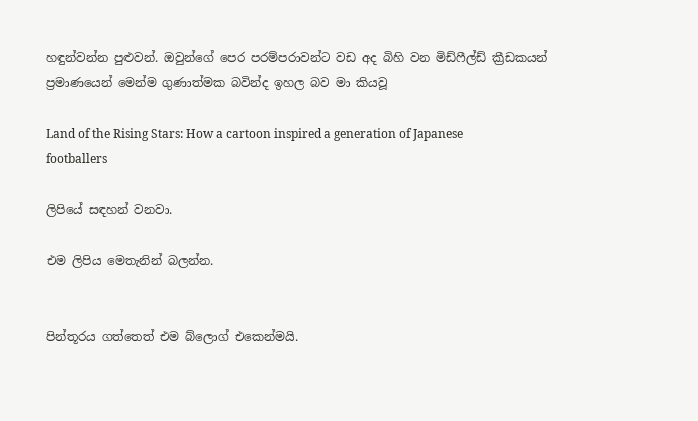හඳුන්වන්න පුළුවන්. ඔවුන්ගේ පෙර පරම්පරාවන්ට වඩ අද බිහි වන මිඩ්ෆීල්ඩ් ක්‍රීඩකයන් ප්‍රමාණයෙන් මෙන්ම ගුණාත්මක බවින්ද ඉහල බව මා කියවූ

Land of the Rising Stars: How a cartoon inspired a generation of Japanese footballers

ලිපියේ සඳහන් වනවා.

එම ලිපිය මෙතැනින් බලන්න.


පින්තූරය ගත්තෙත් එම බ්ලොග් එකෙන්මයි.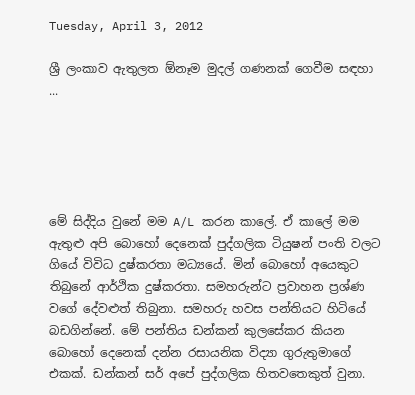Tuesday, April 3, 2012

ශ්‍රී ලංකාව ඇතුලත ඕනෑම මුදල් ගණනක් ගෙවීම සඳහා ...





මේ සිද්දිය වුනේ මම A/L කරන කාලේ. ඒ කාලේ මම ඇතුළු අපි බොහෝ දෙනෙක් පුද්ගලික ටියුෂන් පංති වලට ගියේ විවිධ දුෂ්කරතා මධ්‍යයේ. මින් බොහෝ අයෙකුට තිබුනේ ආර්ථික දුෂ්කරතා. සමහරුන්ට ප්‍රවාහන ප්‍රශ්ණ වගේ දේවළුත් තිබුනා. සමහරු හවස පන්තියට හිටියේ බඩගින්නේ. මේ පන්තිය ඩන්කන් කුලසේකර කියන බොහෝ දෙනෙක් දන්න රසායනික විද්‍යා ගුරුතුමාගේ එකක්. ඩන්කන් සර් අපේ පුද්ගලික හිතවතෙකුත් වුනා.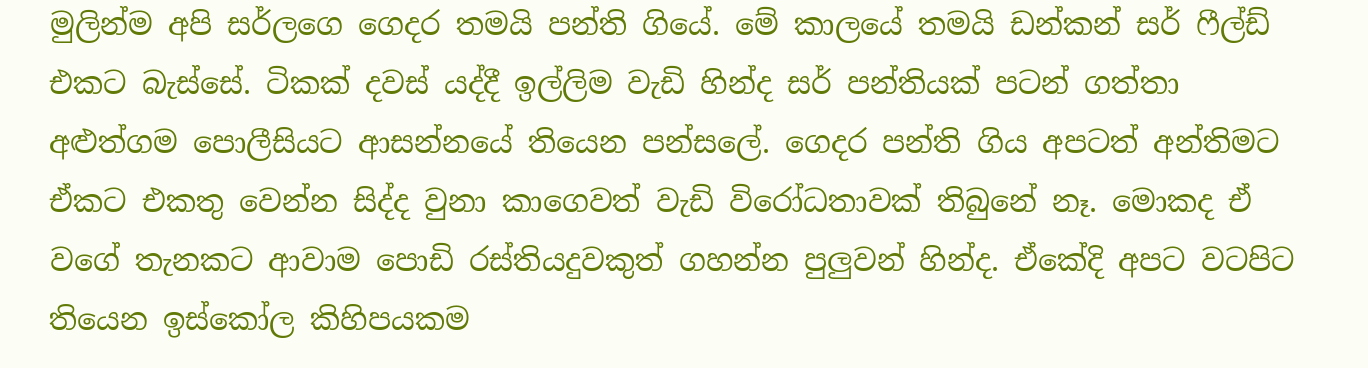මුලින්ම අපි සර්ලගෙ ගෙදර තමයි පන්ති ගියේ. මේ කාලයේ තමයි ඩන්කන් සර් ෆීල්ඩ් එකට බැස්සේ. ටිකක් දවස් යද්දී ඉල්ලිම වැඩි හින්ද සර් පන්තියක් පටන් ගත්තා අළුත්ගම පොලීසියට ආසන්නයේ තියෙන පන්සලේ. ගෙදර පන්ති ගිය අපටත් අන්තිමට ඒකට එකතු වෙන්න සිද්ද වුනා කාගෙවත් වැඩි විරෝධතාවක් තිබුනේ නෑ. මොකද ඒ වගේ තැනකට ආවාම පොඩි රස්තියදුවකුත් ගහන්න පුලුවන් හින්ද. ඒකේදි අපට වටපිට තියෙන ඉස්කෝල කිහිපයකම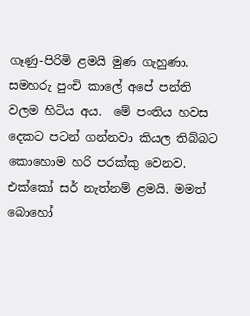ගෑණු-පිරිමි ළමයි මුණ ගැහුණා. සමහරු පුංචි කාලේ අපේ පන්ති වලම හිටිය අය.  මේ පංතිය හවස දෙකට පටන් ගන්නවා කියල තිබ්බට කොහොම හරි පරක්කු වෙනව. එක්කෝ සර් නැත්නම් ළමයි. මමත් බොහෝ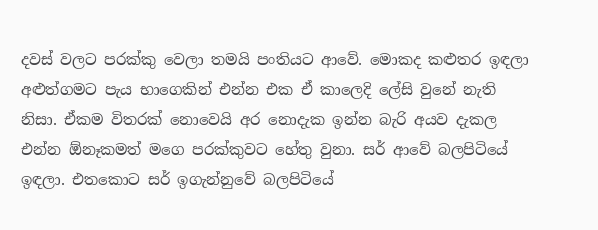දවස් වලට පරක්කු වෙලා තමයි පංතියට ආවේ. මොකද කළුතර ඉඳලා අළුත්ගමට පැය භාගෙකින් එන්න එක ඒ කාලෙදි ලේසි වුනේ නැති නිසා. ඒකම විතරක් නොවෙයි අර නොදැක ඉන්න බැරි අයව දැකල එන්න ඕනෑකමත් මගෙ පරක්කුවට හේතු වුනා. සර් ආවේ බලපිටියේ ඉඳලා. එතකොට සර් ඉගැන්නුවේ බලපිටියේ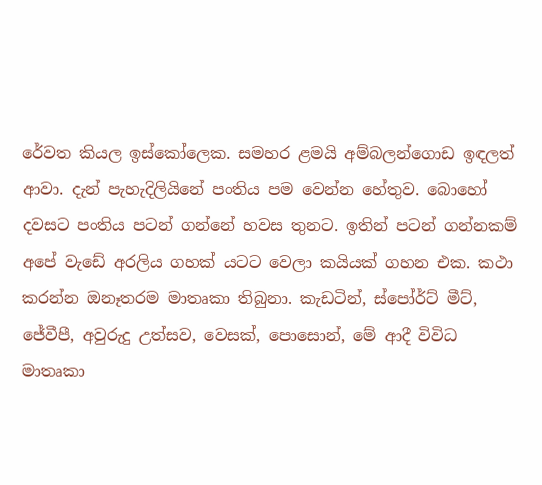රේවත කියල ඉස්කෝලෙක. සමහර ළමයි අම්බලන්ගොඩ ඉඳලත් ආවා. දැන් පැහැදිලියිනේ පංතිය පම වෙන්න හේතුව. බොහෝ දවසට පංතිය පටන් ගන්නේ හවස තුනට. ඉතින් පටන් ගන්නකම් අපේ වැඩේ අරලිය ගහක් යටට වෙලා කයියක් ගහන එක. කථා කරන්න ඔනෑතරම මාතෘකා තිබුනා. කැඩටින්, ස්පෝර්ට් මීට්, ජේවීපී, අවුරුදු උත්සව, වෙසක්, පොසොන්, මේ ආදී විවිධ මාතෘකා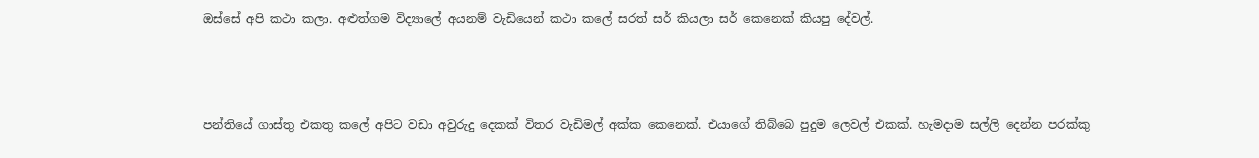ඔස්සේ අපි කථා කලා. අළුත්ගම විද්‍යාලේ අයනම් වැඩියෙන් කථා කලේ සරත් සර් කියලා සර් කෙනෙක් කියපු දේවල්.



පන්තියේ ගාස්තු එකතු කලේ අපිට වඩා අවුරුදු දෙකක් විතර වැඩිමල් අක්ක කෙනෙක්. එයාගේ තිබ්බෙ පුදුම ලෙවල් එකක්. හැමදාම සල්ලි දෙන්න පරක්කු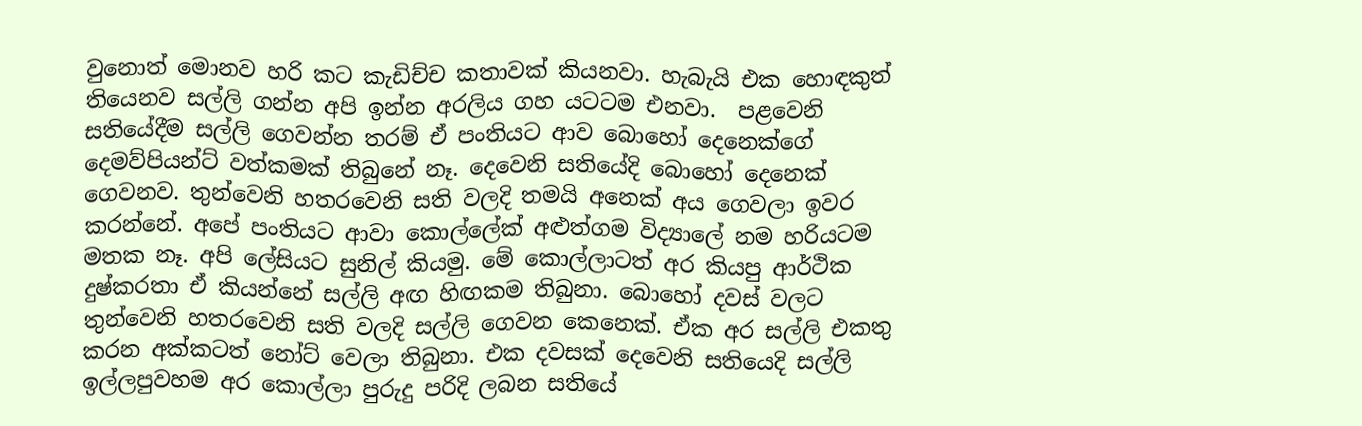වුනොත් මොනව හරි කට කැඩිච්ච කතාවක් කියනවා. හැබැයි එක හොඳකුත් තියෙනව සල්ලි ගන්න අපි ඉන්න අරලිය ගහ යටටම එනවා.  පළවෙනි සතියේදීම සල්ලි ගෙවන්න තරම් ඒ පංතියට ආව බොහෝ දෙනෙක්ගේ දෙමව්පියන්ට් වත්කමක් තිබුනේ නෑ. දෙවෙනි සතියේදි බොහෝ දෙනෙක් ගෙවනව. තුන්වෙනි හතරවෙනි සති වලදි තමයි අනෙක් අය ගෙවලා ඉවර කරන්නේ. අපේ පංතියට ආවා කොල්ලේක් අළුත්ගම විද්‍යාලේ නම හරියටම මතක නෑ. අපි ලේසියට සුනිල් කියමු. මේ කොල්ලාටත් අර කියපු ආර්ථික දුෂ්කරතා ඒ කියන්නේ සල්ලි අඟ හිඟකම තිබුනා. බොහෝ දවස් වලට තුන්වෙනි හතරවෙනි සති වලදි සල්ලි ගෙවන කෙනෙක්. ඒක අර සල්ලි එකතු කරන අක්කටත් නෝට් වෙලා තිබුනා. එක දවසක් දෙවෙනි සතියෙදි සල්ලි ඉල්ලපුවහම අර කොල්ලා පුරුදු පරිදි ලබන සතියේ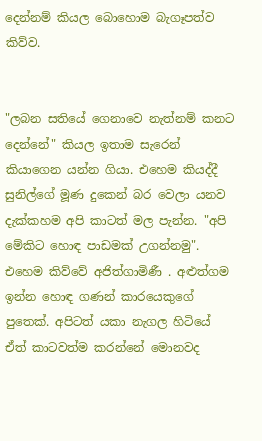දෙන්නම් කියල බොහොම බැගෑපත්ව කිව්ව.


"ලබන සතියේ ගෙනාවෙ නැත්නම් කනට දෙන්නේ" කියල ඉතාම සැරෙන් කියාගෙන යන්න ගියා. එහෙම කියද්දී සුනිල්ගේ මූණ දුකෙන් බර වෙලා යනව දැක්කහම අපි කාටත් මල පැන්න. "අපි මේකිට හොඳ පාඩමක් උගන්නමු". එහෙම කිව්වේ අජිත්ගාමිණී . අළුත්ගම ඉන්න හොඳ ගණන් කාරයෙකුගේ පුතෙක්. අපිටත් යකා නැගල හිටියේ ඒත් කාටවත්ම කරන්නේ මොනවද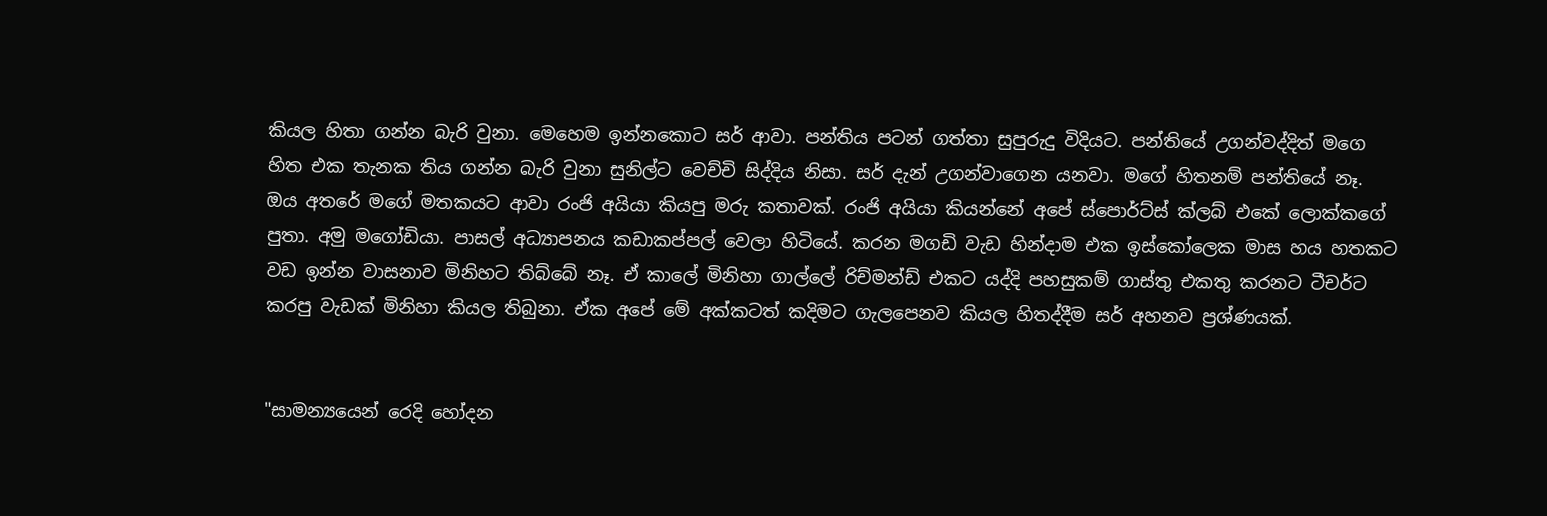කියල හිතා ගන්න බැරි වුනා. මෙහෙම ඉන්නකොට සර් ආවා. පන්තිය පටන් ගත්තා සුපුරුදු විදියට. පන්තියේ උගන්වද්දිත් මගෙ හිත එක තැනක තිය ගන්න බැරි වුනා සුනිල්ට වෙච්චි සිද්දිය නිසා. සර් දැන් උගන්වාගෙන යනවා. මගේ හිතනම් පන්තියේ නෑ. ඔය අතරේ මගේ මතකයට ආවා රංජි අයියා කියපු මරු කතාවක්. රංජි අයියා කියන්නේ අපේ ස්පොර්ට්ස් ක්ලබ් එකේ ලොක්කගේ පුතා. අමු මගෝඩියා. පාසල් අධ්‍යාපනය කඩාකප්පල් වෙලා හිටියේ. කරන මගඩි වැඩ හින්දාම එක ඉස්කෝලෙක මාස හය හතකට වඩ ඉන්න වාසනාව මිනිහට තිබ්බේ නෑ. ඒ කාලේ මිනිහා ගාල්ලේ රිච්මන්ඩ් එකට යද්දි පහසුකම් ගාස්තු එකතු කරනට ටීචර්ට කරපු වැඩක් මිනිහා කියල තිබුනා. ඒක අපේ මේ අක්කටත් කදිමට ගැලපෙනව කියල හිතද්දීම සර් අහනව ප්‍රශ්ණයක්.


"සාමන්‍යයෙන් රෙදි හෝදන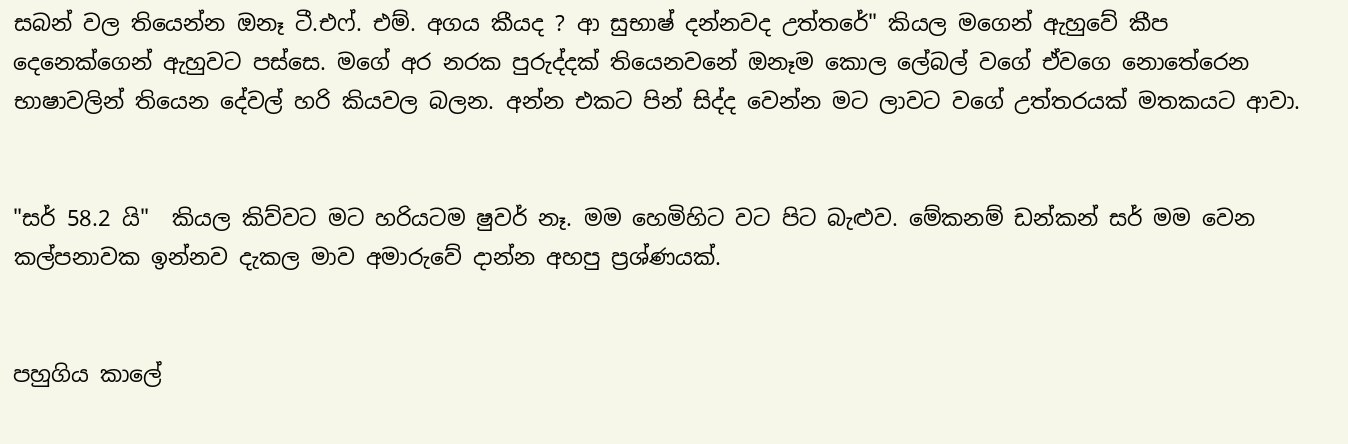සබන් වල තියෙන්න ඔනෑ ටී.එෆ්. එම්. අගය කීයද ? ආ සුභාෂ් දන්නවද උත්තරේ" කියල මගෙන් ඇහුවේ කීප දෙනෙක්ගෙන් ඇහුවට පස්සෙ. මගේ අර නරක පුරුද්දක් තියෙනවනේ ඔනෑම කොල ලේබල් වගේ ඒවගෙ නොතේරෙන  භාෂාවලින් තියෙන දේවල් හරි කියවල බලන. අන්න එකට පින් සිද්ද වෙන්න මට ලාවට වගේ උත්තරයක් මතකයට ආවා.


"සර් 58.2 යි"  කියල කිව්වට මට හරියටම ෂුවර් නෑ. මම හෙමිහිට වට පිට බැළුව. මේකනම් ඩන්කන් සර් මම වෙන කල්පනාවක ඉන්නව දැකල මාව අමාරුවේ දාන්න අහපු ප්‍රශ්ණයක්.


පහුගිය කාලේ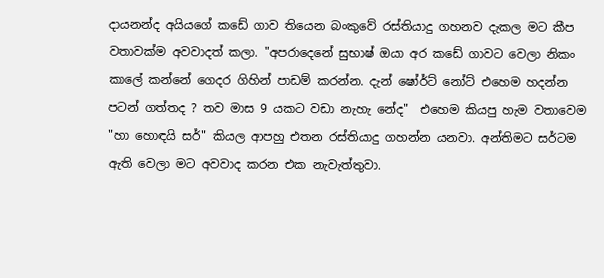දායනන්ද අයියගේ කඩේ ගාව තියෙන බංකුවේ රස්තියාදු ගහනව දැකල මට කීප වතාවක්ම අවවාදත් කලා. "අපරාදෙනේ සුභාෂ් ඔයා අර කඩේ ගාවට වෙලා නිකං කාලේ කන්නේ ගෙදර ගිහින් පාඩම් කරන්න. දැන් ෂෝර්ට් නෝට් එහෙම හදන්න පටන් ගත්තද ? තව මාස 9 යකට වඩා නැහැ නේද"  එහෙම කියපු හැම වතාවෙම "හා හොඳයි සර්" කියල ආපහු එතන රස්තියාදු ගහන්න යනවා. අන්තිමට සර්ටම ඇති වෙලා මට අවවාද කරන එක නැවැත්තුවා.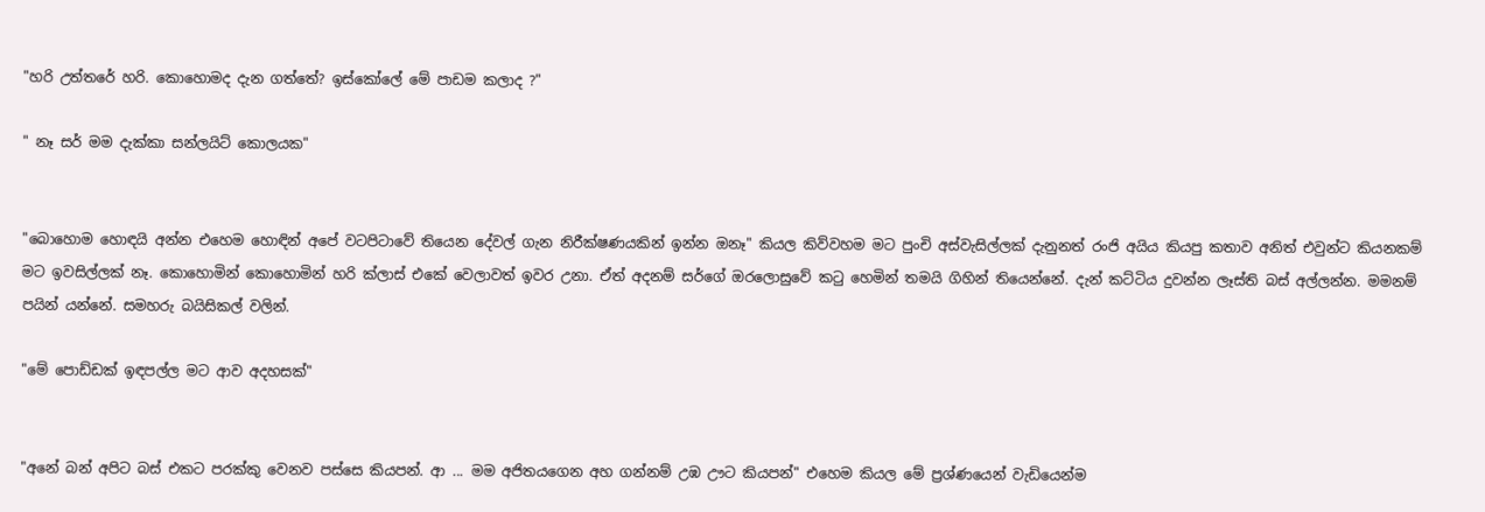"හරි උත්තරේ හරි. කොහොමද දැන ගත්තේ? ඉස්කෝලේ මේ පාඩම කලාද ?"

" නෑ සර් මම දැක්කා සන්ලයිට් කොලයක"


"බොහොම හොඳයි අන්න එහෙම හොඳින් අපේ වටපිටාවේ තියෙන දේවල් ගැන නිරීක්ෂණයකින් ඉන්න ඔනෑ" කියල කිව්වහම මට පුංචි අස්වැසිල්ලක් දැනුනත් රංජි අයිය කියපු කතාව අනිත් එවුන්ට කියනකම් මට ඉවසිල්ලක් නෑ. කොහොමින් කොහොමින් හරි ක්ලාස් එකේ වෙලාවත් ඉවර උනා. ඒත් අදනම් සර්ගේ ඔරලොසුවේ කටු හෙමින් තමයි ගිහින් තියෙන්නේ. දැන් කට්ටිය දුවන්න ලෑස්ති බස් අල්ලන්න. මමනම් පයින් යන්නේ. සමහරු බයිසිකල් වලින්.

"මේ පොඩ්ඩක් ඉඳපල්ල මට ආව අදහසක්"


"අනේ බන් අපිට බස් එකට පරක්කු වෙනව පස්සෙ කියපන්. ආ ... මම අජිතයගෙන අහ ගන්නම් උඹ ඌට කියපන්" එහෙම කියල මේ ප්‍රශ්ණයෙන් වැඩියෙන්ම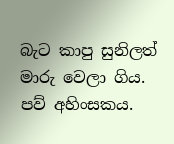බැට කාපු සුනිලත් මාරු වෙලා ගිය. පව් අහිංසකය.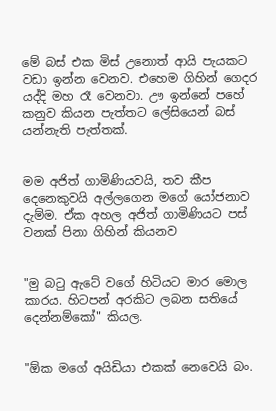මේ බස් එක මිස් උනොත් ආයි පැයකට වඩා ඉන්න වෙනව. එහෙම ගිහින් ගෙදර යද්දි මහ රෑ වෙනවා. ඌ ඉන්නේ පහේ කනුව කියන පැත්තට ලේසියෙන් බස් යන්නැති පැත්තක්.


මම අජිත් ගාමිණියවයි, තව කීප දෙනෙකුවයි අල්ලගෙන මගේ යෝජනාව දැම්ම. ඒක අහල අජිත් ගාමිණියට පස් වනක් පිනා ගිහින් කියනව


"මු බටු ඇටේ වගේ හිටියට මාර මොල කාරය. හිටපන් අරකිට ලබන සතියේ දෙන්නම්කෝ" කියල.


"ඕක මගේ අයිඩියා එකක් නෙවෙයි බං.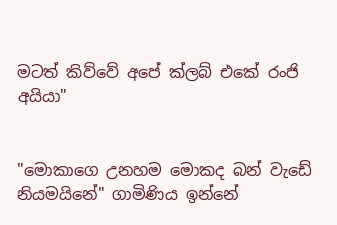මටත් කිව්වේ අපේ ක්ලබ් එකේ රංජි අයියා"


"මොකාගෙ උනහම මොකද බන් වැඩේ නියමයිනේ" ගාමිණිය ඉන්නේ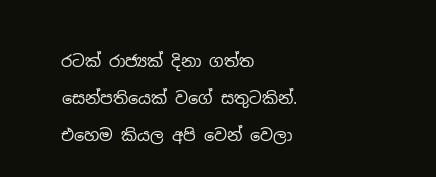රටක් රාජ්‍යක් දිනා ගත්ත සෙන්පතියෙක් වගේ සතුටකින්. එහෙම කියල අපි වෙන් වෙලා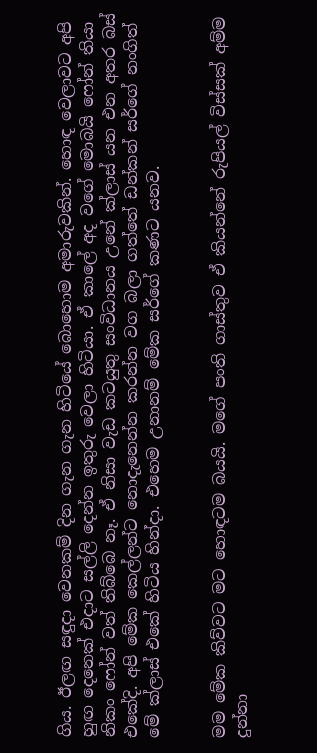ගිය. ඊලඟ සඳුදා වෙනකම් දින ගැන ගැන හිටියේ බොහොම අමාරුවකින්. හොඳ වෙලාවට අපි හුඟ දෙනෙක් එදාට සල්ලි දෙන්න ඉතුරු වෙලා හිටියා. ඒ කාලේ අද වගේ මොබයි ෆෝන් තියා නිකං ෆෝන් වත් තිබ්බෙ නෑ. ඒ නිසා වැඩ කටයුතු සංවිධානය උනේ ක්ලාස් යන එන අතර බස් එකේදි. අපි මේක කෙල්ලන්ට නොදැනෙන්න කරන්න වග බලා ගත්තේ ඩන්කන් සර්ගේ නංගිත් මේ ක්ලාස් එකේ හිටිය හින්දා. එහෙම උනානම් මේක සර්ගේ කණට යනව.


මම මේක කිව්වට මට හොඳටම බයයි. මගේ පංති ගාස්තුව ඒ කියන්නේ රුපියල් විස්සක් අම්ම දුන්නා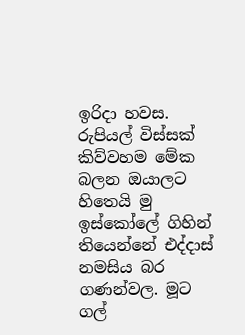ඉරිදා හවස. රුපියල් විස්සක් කිව්වහම මේක බලන ඔයාලට හිතෙයි මු ඉස්කෝලේ ගිහින් තියෙන්නේ එද්දාස් නමසිය බර ගණන්වල. මූට ගල්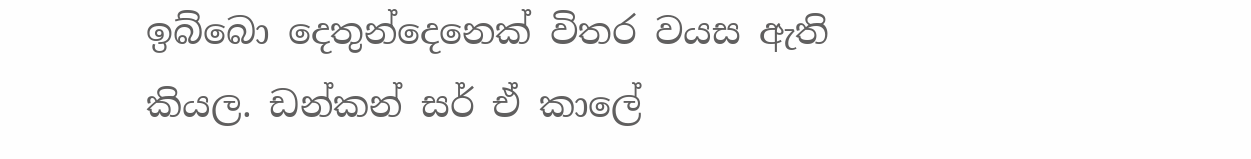ඉබ්බො දෙතුන්දෙනෙක් විතර වයස ඇති කියල. ඩන්කන් සර් ඒ කාලේ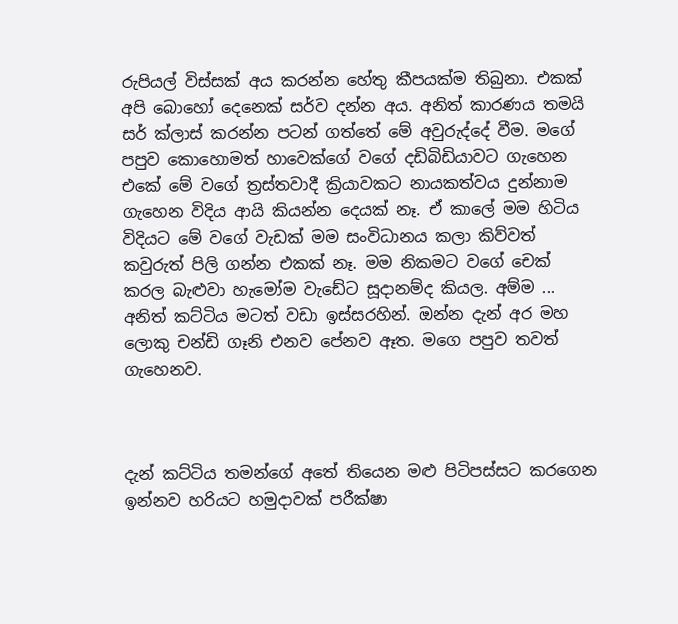රුපියල් විස්සක් අය කරන්න හේතු කීපයක්ම තිබුනා. එකක් අපි බොහෝ දෙනෙක් සර්ව දන්න අය. අනිත් කාරණය තමයි සර් ක්ලාස් කරන්න පටන් ගත්තේ මේ අවුරුද්දේ වීම. මගේ පපුව කොහොමත් හාවෙක්ගේ වගේ දඩිබිඩියාවට ගැහෙන එකේ මේ වගේ ත්‍රස්තවාදී ක්‍රියාවකට නායකත්වය දුන්නාම ගැහෙන විදිය ආයි කියන්න දෙයක් නෑ. ඒ කාලේ මම හිටිය විදියට මේ වගේ වැඩක් මම සංවිධානය කලා කිව්වත් කවුරුත් පිලි ගන්න එකක් නෑ. මම නිකමට වගේ චෙක් කරල බැළුවා හැමෝම වැඩේට සූදානම්ද කියල. අම්ම ... අනිත් කට්ටිය මටත් වඩා ඉස්සරහින්. ඔන්න දැන් අර මහ ලොකු චන්ඩි ගෑනි එනව පේනව ඈත. මගෙ පපුව තවත් ගැහෙනව.



දැන් කට්ටිය තමන්ගේ අතේ තියෙන මළු පිටිපස්සට කරගෙන ඉන්නව හරියට හමුදාවක් පරීක්ෂා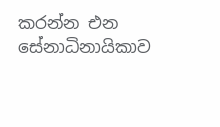කරන්න එන සේනාධිනායිකාව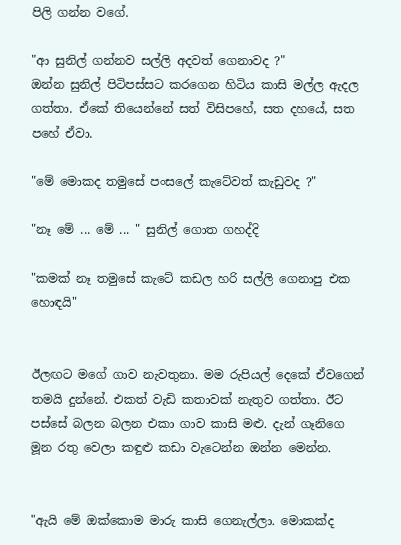පිලි ගන්න වගේ.

"ආ සුනිල් ගන්නව සල්ලි අදවත් ගෙනාවද ?"
ඔන්න සුනිල් පිටිපස්සට කරගෙන හිටිය කාසි මල්ල ඇදල ගත්තා. ඒකේ තියෙන්නේ සත් විසිපහේ, සත දහයේ, සත පහේ ඒවා.

"මේ මොකද තමුසේ පංසලේ කැටේවත් කැඩුවද ?"

"නෑ මේ ... මේ ... " සුනිල් ගොත ගහද්දි

"කමක් නෑ තමුසේ කැටේ කඩල හරි සල්ලි ගෙනාපු එක හොඳයි"


ඊලඟට මගේ ගාව නැවතුනා. මම රුපියල් දෙකේ ඒවගෙන් තමයි දුන්නේ. එකත් වැඩි කතාවක් නැතුව ගත්තා. ඊට පස්සේ බලන බලන එකා ගාව කාසි මළු. දැන් ගෑනිගෙ මූන රතු වෙලා කඳුළු කඩා වැටෙන්න ඔන්න මෙන්න.


"ඇයි මේ ඔක්කොම මාරු කාසි ගෙනැල්ලා. මොකක්ද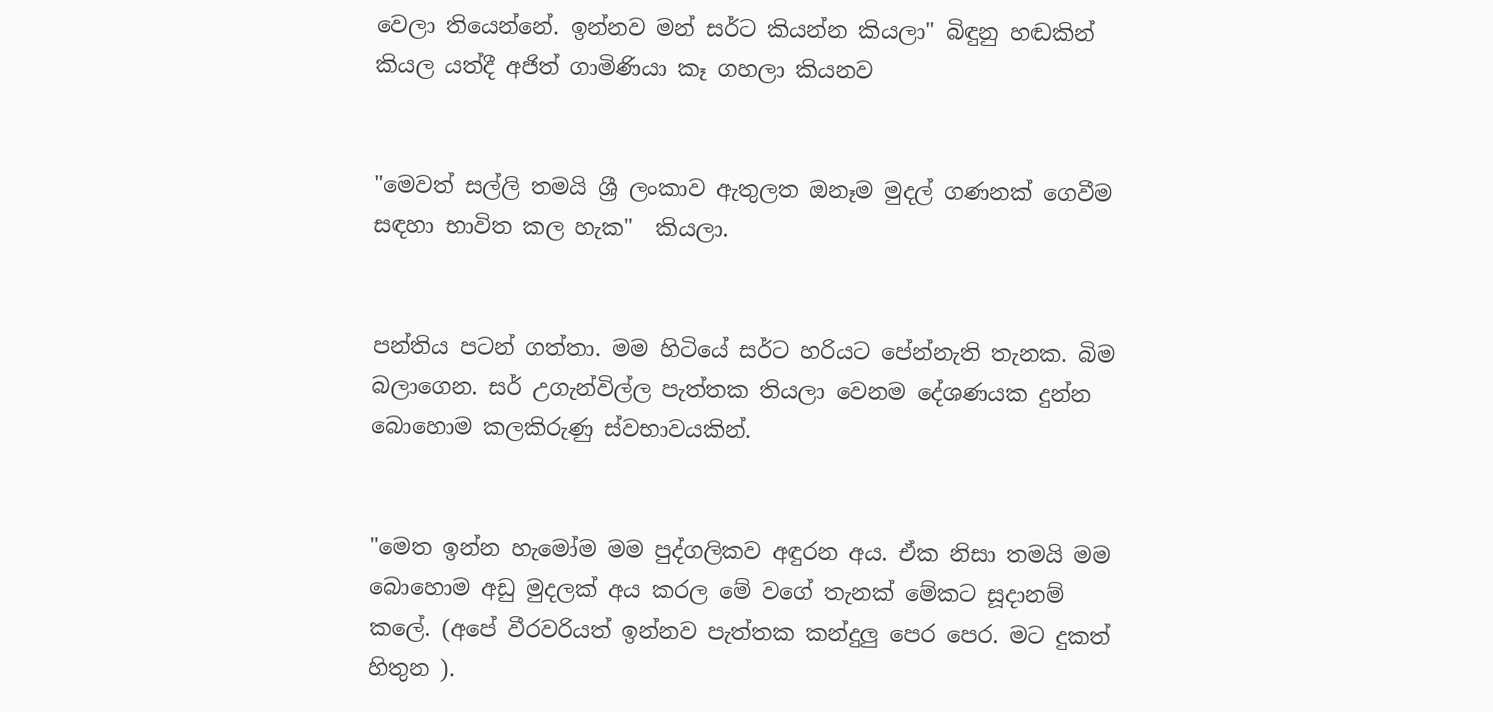වෙලා තියෙන්නේ. ඉන්නව මන් සර්ට කියන්න කියලා" බිඳුනු හඬකින් කියල යත්දී අජිත් ගාමිණියා කෑ ගහලා කියනව


"මෙවත් සල්ලි තමයි ශ්‍රී ලංකාව ඇතුලත ඔනෑම මුදල් ගණනක් ගෙවීම සඳහා භාවිත කල හැක"  කියලා.


පන්තිය පටන් ගත්තා. මම හිටියේ සර්ට හරියට පේන්නැති තැනක. බිම බලාගෙන. සර් උගැන්විල්ල පැත්තක තියලා වෙනම දේශණයක දුන්න බොහොම කලකිරුණු ස්වභාවයකින්.


"මෙත ඉන්න හැමෝම මම පුද්ගලිකව අඳුරන අය. ඒක නිසා තමයි මම බොහොම අඩු මුදලක් අය කරල මේ වගේ තැනක් මේකට සූදානම් කලේ. (අපේ වීරවරියත් ඉන්නව පැත්තක කන්දුලු පෙර පෙර. මට දුකත් හිතුන ).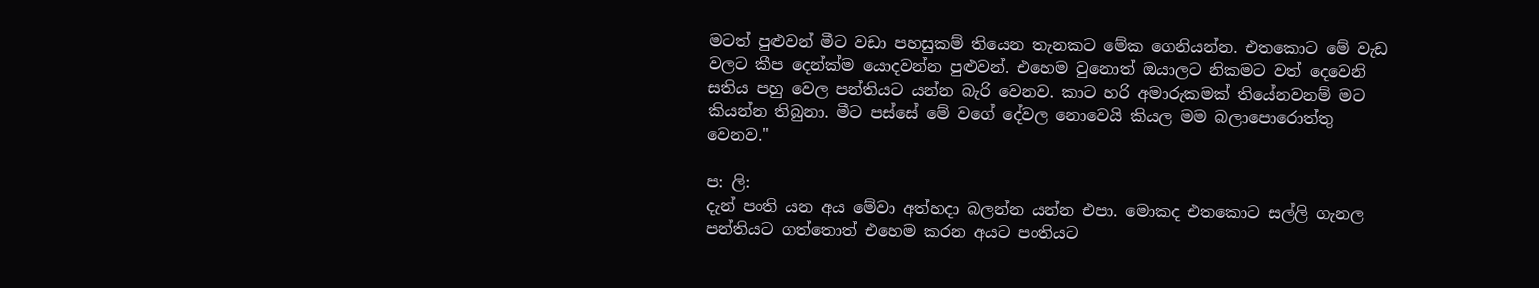මටත් පුළුවන් මීට වඩා පහසුකම් තියෙන තැනකට මේක ගෙනියන්න. එතකොට මේ වැඩ වලට කීප දෙන්ක්ම යොදවන්න පුළුවන්. එහෙම වුනොත් ඔයාලට නිකමට වත් දෙවෙනි සතිය පහු වෙල පන්තියට යන්න බැරි වෙනව. කාට හරි අමාරුකමක් තියේනවනම් මට කියන්න තිබුනා. මීට පස්සේ මේ වගේ දේවල නොවෙයි කියල මම බලාපොරොත්තු වෙනව."

ප: ලි:
දැන් පංති යන අය මේවා අත්හදා බලන්න යන්න එපා. මොකද එතකොට සල්ලි ගැනල පන්තියට ගත්තොත් එහෙම කරන අයට පංතියට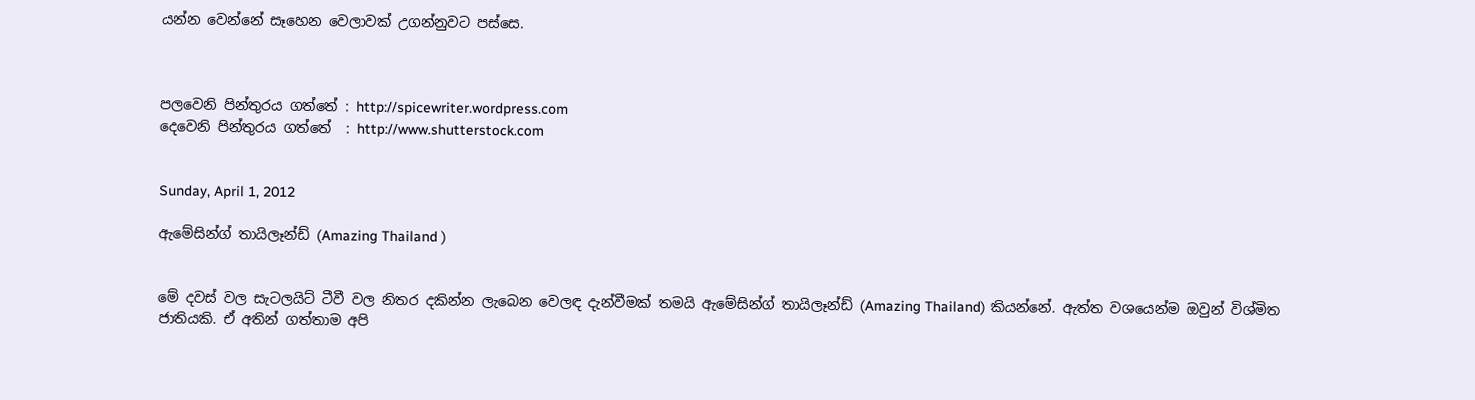යන්න වෙන්නේ සෑහෙන වෙලාවක් උගන්නුවට පස්සෙ.



පලවෙනි පින්තුරය ගත්තේ : http://spicewriter.wordpress.com
දෙවෙනි පින්තුරය ගත්තේ  : http://www.shutterstock.com


Sunday, April 1, 2012

ඇමේසින්ග් තායිලෑන්ඩ් (Amazing Thailand )


මේ දවස් වල සැටලයිට් ටීවී වල නිතර දකින්න ලැබෙන වෙලඳ දැන්වීමක් තමයි ඇමේසින්ග් තායිලෑන්ඩ් (Amazing Thailand) කියන්නේ. ඇත්ත වශයෙන්ම ඔවුන් විශ්මිත ජාතියකි. ඒ අතින් ගත්තාම අපි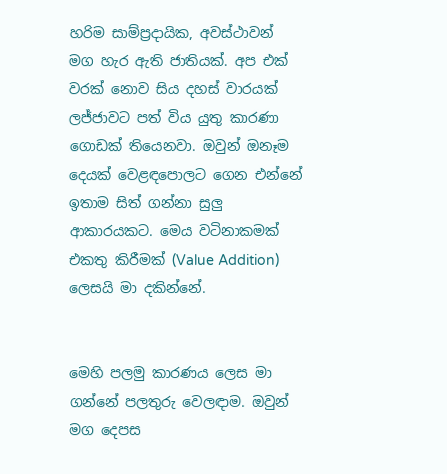හරිම සාම්ප්‍රදායික, අවස්ථාවන් මග හැර ඇති ජාතියක්. අප එක් වරක් නොව සිය දහස් වාරයක් ලජ්ජාවට පත් විය යුතු කාරණා ගොඩක් තියෙනවා. ඔවුන් ඔනෑම දෙයක් වෙළඳපොලට ගෙන එන්නේ ඉතාම සිත් ගන්නා සුලු ආකාරයකට. මෙය වටිනාකමක් එකතු කිරීමක් (Value Addition) ලෙසයි මා දකින්නේ.


මෙහි පලමු කාරණය ලෙස මා ගන්නේ පලතුරු වෙලඳාම. ඔවුන් මග දෙපස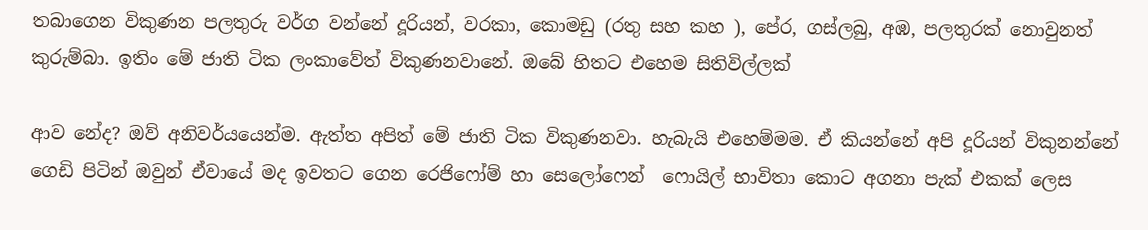තබාගෙන විකුණන පලතුරු වර්ග වන්නේ දූරියන්, වරකා, කොමඩු (රතු සහ කහ ), පේර, ගස්ලබු, අඹ, පලතුරක් නොවුනත් කුරුම්බා. ඉතිං මේ ජාති ටික ලංකාවේත් විකුණනවානේ. ඔබේ හිතට එහෙම සිතිවිල්ලක්

ආව නේද? ඔව් අනිවර්යයෙන්ම. ඇත්ත අපිත් මේ ජාති ටික විකුණනවා. හැබැයි එහෙම්මම. ඒ කියන්නේ අපි දූරියන් විකුනන්නේ ගෙඩි පිටින් ඔවුන් ඒවායේ මද ඉවතට ගෙන රෙජිෆෝම් හා සෙලෝෆෙන්  ෆොයිල් භාවිතා කොට අගනා පැක් එකක් ලෙස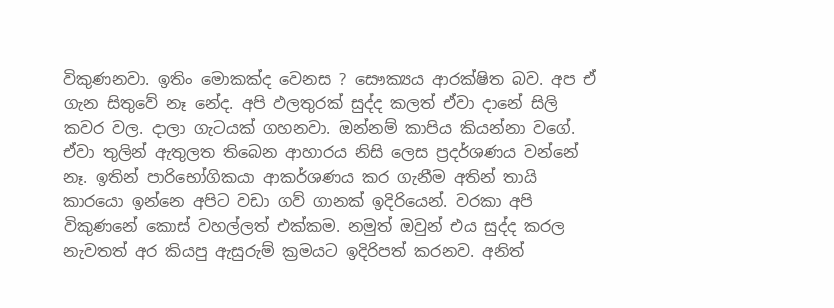විකුණනවා. ඉතිං මොකක්ද වෙනස ? සෞක්‍යය ආරක්ෂිත බව. අප ඒ ගැන සිතුවේ නෑ නේද. අපි ඵලතුරක් සුද්ද කලත් ඒවා දානේ සිලි කවර වල. දාලා ගැටයක් ගහනවා. ඔන්නම් කාපිය කියන්නා වගේ. ඒවා තුලින් ඇතුලත තිබෙන ආහාරය නිසි ලෙස ප්‍රදර්ශණය වන්නේ නෑ. ඉතින් පාරිභෝගිකයා ආකර්ශණය කර ගැනීම අතින් තායි කාරයො ඉන්නෙ අපිට වඩා ගව් ගානක් ඉදිරියෙන්. වරකා අපි විකුණනේ කොස් වහල්ලත් එක්කම. නමුත් ඔවුන් එය සුද්ද කරල නැවතත් අර කියපු ඇසුරුම් ක්‍රමයට ඉදිරිපත් කරනව. අනිත්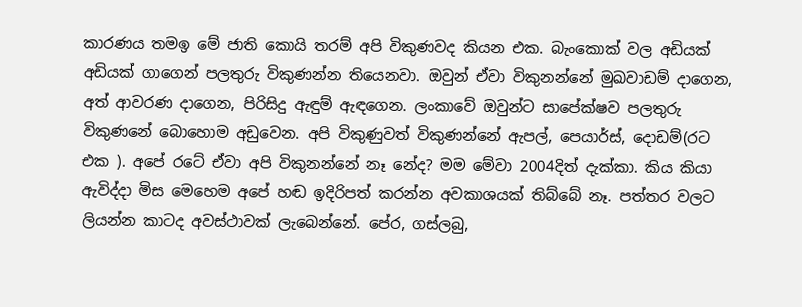කාරණය තමඉ මේ ජාති කොයි තරම් අපි විකුණවද කියන එක. බැංකොක් වල අඩියක් අඩියක් ගාගෙන් පලතුරු විකුණන්න තියෙනවා. ඔවුන් ඒවා විකුනන්නේ මුඛවාඩම් දාගෙන, අත් ආවරණ දාගෙන, පිරිසිදු ඇඳුම් ඇඳගෙන. ලංකාවේ ඔවුන්ට සාපේක්ෂව පලතුරු විකුණනේ බොහොම අඩුවෙන. අපි විකුණුවත් විකුණන්නේ ඇපල්, පෙයාර්ස්, දොඩම්(රට එක ). අපේ රටේ ඒවා අපි විකුනන්නේ නෑ නේද? මම මේවා 2004දිත් දැක්කා. කිය කියා ඇවිද්දා මිස මෙහෙම අපේ හඬ ඉදිරිපත් කරන්න අවකාශයක් තිබ්බේ නෑ. පත්තර වලට ලියන්න කාටද අවස්ථාවක් ලැබෙන්නේ. පේර, ගස්ලබු,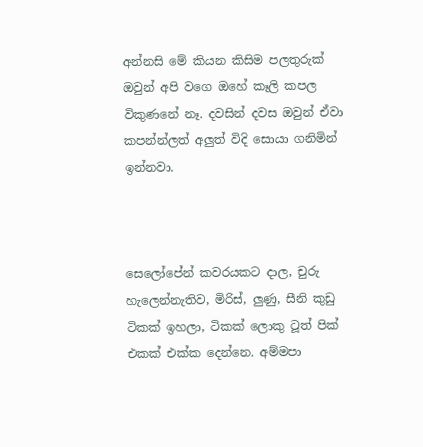අන්නසි මේ කියන කිසිම පලතුරුක් ඔවුන් අපි වගෙ ඔහේ කෑලි කපල විකුණනේ නෑ. දවසින් දවස ඔවුන් ඒවා කපන්න්ලත් අලුත් විදි සොයා ගනිමින් ඉන්නවා.



සෙලෝපේන් කවරයකට දාල, චුරු හැලෙන්නැතිව, මිරිස්, ලුණු, සීනි කුඩු ටිකක් ඉහලා, ටිකක් ලොකු ටූත් පික් එකක් එක්ක දෙන්නෙ. අම්මපා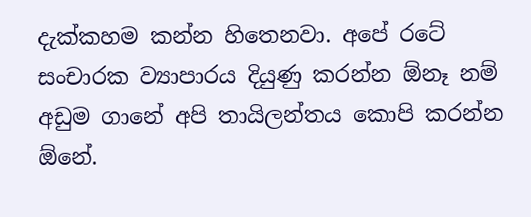දැක්කහම කන්න හිතෙනවා. අපේ රටේ සංචාරක ව්‍යාපාරය දියුණු කරන්න ඕනෑ නම් අඩුම ගානේ අපි තායිලන්තය කොපි කරන්න ඕනේ.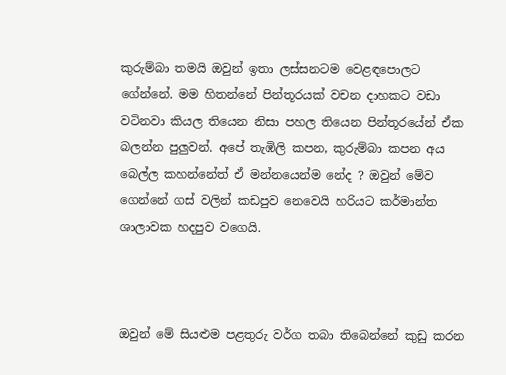කුරුම්බා තමයි ඔවුන් ඉතා ලස්සනටම වෙළඳපොලට ගේන්නේ. මම හිතන්නේ පින්තූරයක් වචන දාහකට වඩා වටිනවා කියල තියෙන නිසා පහල තියෙන පින්තූරයේන් ඒක බලන්න පුලුවන්. අපේ තැඹිලි කපන, කුරුම්බා කපන අය බෙල්ල කහන්නේත් ඒ මන්නයෙන්ම නේද ? ඔවුන් මේව ගෙන්නේ ගස් වලින් කඩපුව නෙවෙයි හරියට කර්මාන්ත ශාලාවක හදපුව වගෙයි.



ඔවුන් මේ සියළුම පළතුරු වර්ග තබා තිබෙන්නේ කුඩු කරන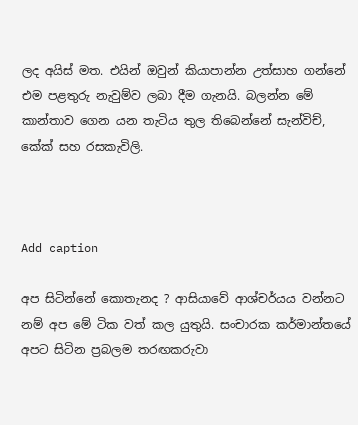ලද අයිස් මත. එයින් ඔවුන් කියාපාන්න උත්සාහ ගන්නේ එම පළතුරු නැවුම්ව ලබා දීම ගැනයි. බලන්න මේ කාන්තාව ගෙන යන තැටිය තුල තිබෙන්නේ සැන්විච්, කේක් සහ රසකැවිලි.



Add caption

අප සිටින්නේ කොතැනද ? ආසියාවේ ආශ්චර්යය වන්නට නම් අප මේ ටික වත් කල යුතුයි. සංචාරක කර්මාන්තයේ අපට සිටින ප්‍රබලම තරඟකරුවා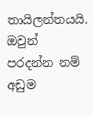තායිලන්තයයි. ඔවුන් පරදන්න නම් අඩුම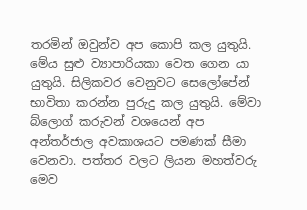තරමින් ඔවුන්ව අප කොපි කල යුතුයි. මේය සුළු ව්‍යාපාරියකා වෙත ගෙන යා යුතුයි. සිලිකවර වෙනුවට සෙලෝපේන් භාවිතා කරන්න පුරුදු කල යුතුයි. මේවා බ්ලොග් කරුවන් වශයෙන් අප අන්තර්ජාල අවකාශයට පමණක් සීමා වෙනවා. පත්තර වලට ලියන මහත්වරු මෙව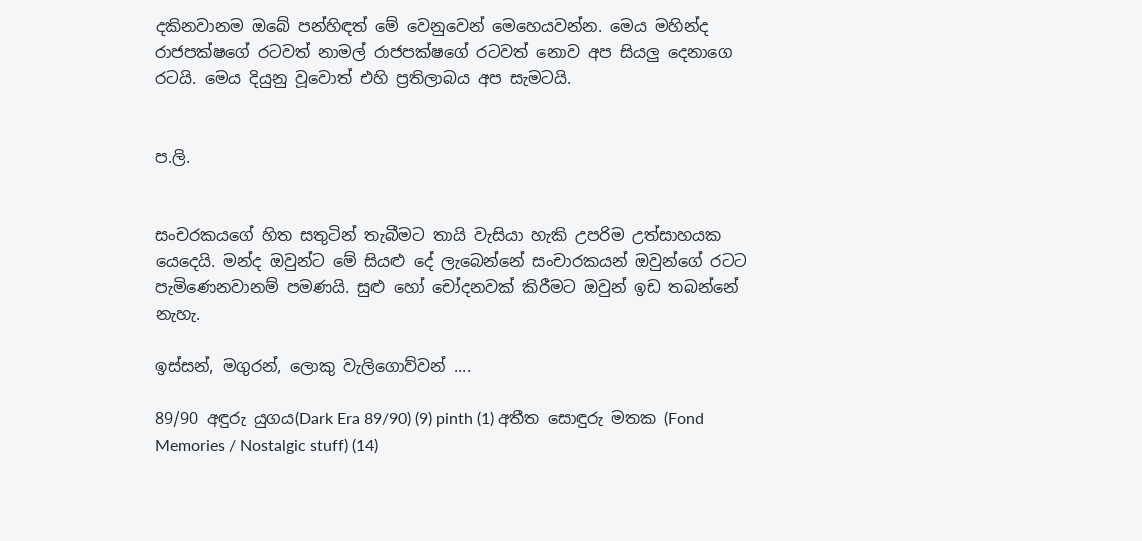දකිනවානම ඔබේ පන්හිඳත් මේ වෙනුවෙන් මෙහෙයවන්න. මෙය මහින්ද රාජපක්ෂගේ රටවත් නාමල් රාජපක්ෂගේ රටවත් නොව අප සියලු දෙනාගෙ රටයි. මෙය දියුනු වූවොත් එහි ප්‍රතිලාබය අප සැමටයි.


ප.ලි.


සංචරකයගේ හිත සතුටින් තැබීමට තායි වැසියා හැකි උපරිම උත්සාහයක යෙදෙයි. මන්ද ඔවුන්ට මේ සියළු දේ ලැබෙන්නේ සංචාරකයන් ඔවුන්ගේ රටට පැමිණෙනවානම් පමණයි. සුළු හෝ චෝදනවක් කිරීමට ඔවුන් ඉඩ තබන්නේ නැහැ.

ඉස්සන්, මගුරන්, ලොකු වැලිගොව්වන් ....

89/90 අඳුරු යුගය(Dark Era 89/90) (9) pinth (1) අතීත සොඳුරු මතක (Fond Memories / Nostalgic stuff) (14)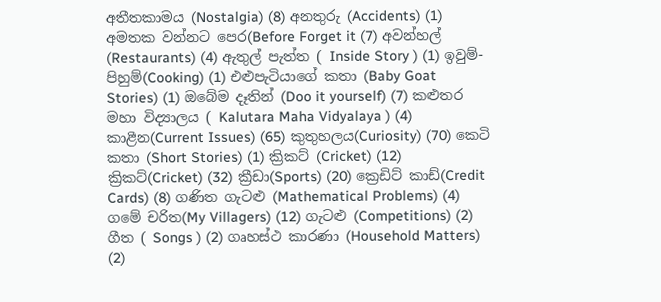අතීතකාමය (Nostalgia) (8) අනතුරු (Accidents) (1) අමතක වන්නට පෙර(Before Forget it (7) අවන්හල් (Restaurants) (4) ඇතුල් පැත්ත ( Inside Story ) (1) ඉවුම්-පිහුම්(Cooking) (1) එළුපැටියාගේ කතා (Baby Goat Stories) (1) ඔබේම දෑතින් (Doo it yourself) (7) කළුතර මහා විද්‍යාලය ( Kalutara Maha Vidyalaya ) (4) කාළීන(Current Issues) (65) කුතුහලය(Curiosity) (70) කෙටි කතා (Short Stories) (1) ක්‍රිකට් (Cricket) (12) ක්‍රිකට්(Cricket) (32) ක්‍රීඩා(Sports) (20) ක්‍රෙඩිට් කාඩ්(Credit Cards) (8) ගණිත ගැටළු (Mathematical Problems) (4) ගමේ චරිත(My Villagers) (12) ගැටළු (Competitions) (2) ගීත ( Songs ) (2) ගෘහස්ථ කාරණා (Household Matters) (2)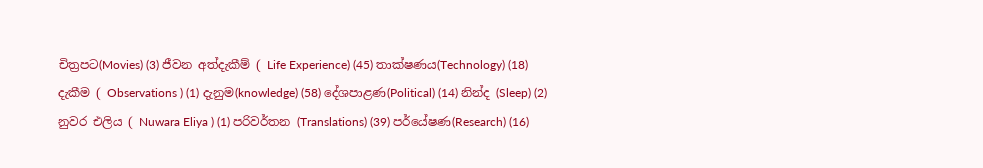චිත්‍රපට(Movies) (3) ජීවන අත්දැකීම් ( Life Experience) (45) තාක්ෂණය(Technology) (18) දැකීම ( Observations ) (1) දැනුම(knowledge) (58) දේශපාළණ(Political) (14) නින්ද (Sleep) (2) නුවර එලිය ( Nuwara Eliya ) (1) පරිවර්තන (Translations) (39) පර්යේෂණ(Research) (16)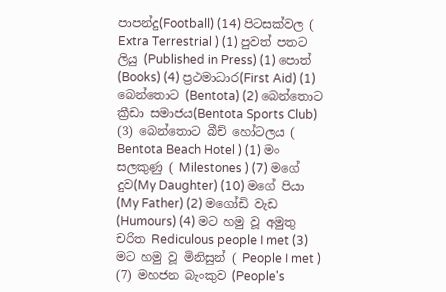පාපන්දු(Football) (14) පිටසක්වල ( Extra Terrestrial ) (1) පුවත් පතට ලියු (Published in Press) (1) පොත් (Books) (4) ප්‍රථමාධාර(First Aid) (1) බෙන්තොට (Bentota) (2) බෙන්තොට ක්‍රීඩා සමාජය(Bentota Sports Club) (3) බෙන්තොට බීච් හෝටලය ( Bentota Beach Hotel ) (1) මං සලකුණු ( Milestones ) (7) මගේ දුව(My Daughter) (10) මගේ පියා (My Father) (2) මගෝඩි වැඩ (Humours) (4) මට හමු වූ අමුතු චරිත Rediculous people I met (3) මට හමු වූ මිනිසුන් ( People I met ) (7) මහජන බැංකුව (People's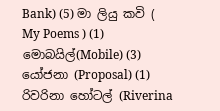Bank) (5) මා ලියු කවි ( My Poems ) (1) මොබයිල්(Mobile) (3) යෝජනා (Proposal) (1) රිවරිනා හෝටල් (Riverina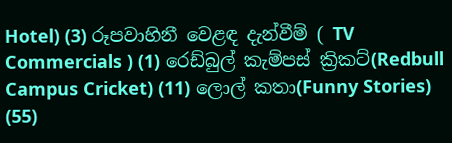Hotel) (3) රූපවාහිනී වෙළඳ දැන්වීම් ( TV Commercials ) (1) රෙඩ්බුල් කැම්පස් ක්‍රිකට්(Redbull Campus Cricket) (11) ලොල් කතා(Funny Stories) (55)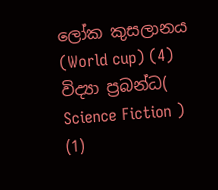ලෝක කුසලානය (World cup) (4) විද්‍යා ප්‍රබන්ධ( Science Fiction ) (1)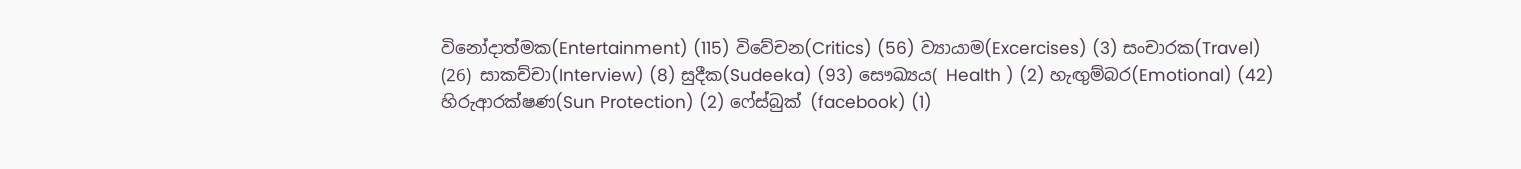විනෝදාත්මක(Entertainment) (115) විවේචන(Critics) (56) ව්‍යායාම(Excercises) (3) සංචාරක(Travel) (26) සාකච්චා(Interview) (8) සුදීක(Sudeeka) (93) සෞඛ්‍යය( Health ) (2) හැඟුම්බර(Emotional) (42) හිරුආරක්ෂණ(Sun Protection) (2) ෆේස්බුක් (facebook) (1)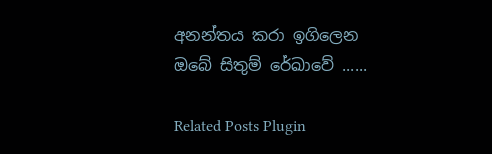අනන්තය කරා ඉගිලෙන ඔබේ සිතුම් රේඛාවේ ......

Related Posts Plugin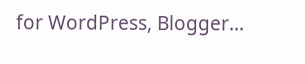for WordPress, Blogger...